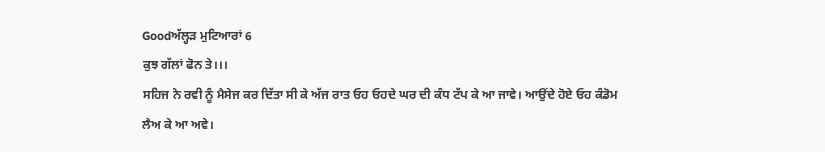Goodਅੱਲ੍ਹੜ ਮੁਟਿਆਰਾਂ 6
ਕੁਝ ਗੱਲਾਂ ਫੋਨ ਤੇ।।।
ਸਹਿਜ ਨੇ ਰਵੀ ਨੂੰ ਮੈਸੇਜ ਕਰ ਦਿੱਤਾ ਸੀ ਕੇ ਅੱਜ ਰਾਤ ਓਹ ਓਹਦੇ ਘਰ ਦੀ ਕੰਧ ਟੱਪ ਕੇ ਆ ਜਾਵੇ। ਆਉਂਦੇ ਹੋਏ ਓਹ ਕੰਡੋਮ ਲੈਅ ਕੇ ਆ ਅਵੇ।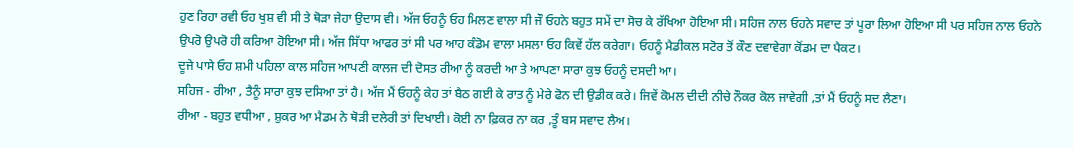ਹੁਣ ਰਿਹਾ ਰਵੀ ਓਹ ਖੁਸ਼ ਵੀ ਸੀ ਤੇ ਥੋੜਾ ਜੇਹਾ ਉਦਾਸ ਵੀ। ਅੱਜ ਓਹਨੂੰ ਓਹ ਮਿਲਣ ਵਾਲਾ ਸੀ ਜੌ ਓਹਨੇ ਬਹੁਤ ਸਮੇਂ ਦਾ ਸੋਚ ਕੇ ਰੱਖਿਆ ਹੋਇਆ ਸੀ। ਸਹਿਜ ਨਾਲ ਓਹਨੇ ਸਵਾਦ ਤਾਂ ਪੂਰਾ ਲਿਆ ਹੋਇਆ ਸੀ ਪਰ ਸਹਿਜ ਨਾਲ ਓਹਨੇ ਉਪਰੋ ਉਪਰੋ ਹੀ ਕਰਿਆ ਹੋਇਆ ਸੀ। ਅੱਜ ਸਿੱਧਾ ਆਫਰ ਤਾਂ ਸੀ ਪਰ ਆਹ ਕੰਡੋਮ ਵਾਲਾ ਮਸਲਾ ਓਹ ਕਿਵੇਂ ਹੱਲ ਕਰੇਗਾ। ਓਹਨੂੰ ਮੈਡੀਕਲ ਸਟੋਰ ਤੋਂ ਕੌਣ ਦਵਾਵੇਗਾ ਕੋਂਡਮ ਦਾ ਪੈਕਟ।
ਦੂਜੇ ਪਾਸੇ ਓਹ ਸ਼ਮੀ ਪਹਿਲਾ ਕਾਲ ਸਹਿਜ ਆਪਣੀ ਕਾਲਜ ਦੀ ਦੋਸਤ ਰੀਆ ਨੂੰ ਕਰਦੀ ਆ ਤੇ ਆਪਣਾ ਸਾਰਾ ਕੁਝ ਓਹਨੂੰ ਦਸਦੀ ਆ।
ਸਹਿਜ - ਰੀਆ , ਤੈਨੂੰ ਸਾਰਾ ਕੁਝ ਦਸਿਆ ਤਾਂ ਹੈ। ਅੱਜ ਮੈਂ ਓਹਨੂੰ ਕੇਹ ਤਾਂ ਬੈਠ ਗਈ ਕੇ ਰਾਤ ਨੂੰ ਮੇਰੇ ਫੋਨ ਦੀ ਉਡੀਕ ਕਰੇ। ਜਿਵੇਂ ਕੋਮਲ ਦੀਦੀ ਨੀਚੇ ਨੌਕਰ ਕੋਲ ਜਾਵੇਗੀ ,ਤਾਂ ਮੈਂ ਓਹਨੂੰ ਸਦ ਲੈਣਾ।
ਰੀਆ - ਬਹੁਤ ਵਧੀਆ , ਸ਼ੁਕਰ ਆ ਮੈਡਮ ਨੇ ਥੋੜੀ ਦਲੇਰੀ ਤਾਂ ਦਿਖਾਈ। ਕੋਈ ਨਾ ਫ਼ਿਕਰ ਨਾ ਕਰ ,ਤੂੰ ਬਸ ਸਵਾਦ ਲੈਅ।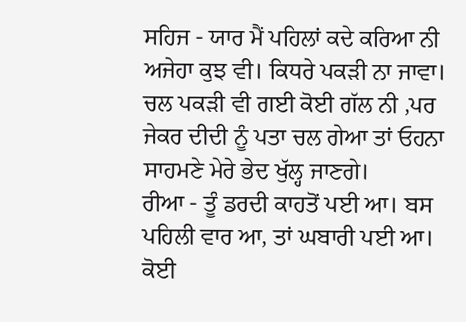ਸਹਿਜ - ਯਾਰ ਮੈਂ ਪਹਿਲਾਂ ਕਦੇ ਕਰਿਆ ਨੀ ਅਜੇਹਾ ਕੁਝ ਵੀ। ਕਿਧਰੇ ਪਕੜੀ ਨਾ ਜਾਵਾ। ਚਲ ਪਕੜੀ ਵੀ ਗਈ ਕੋਈ ਗੱਲ ਨੀ ,ਪਰ ਜੇਕਰ ਦੀਦੀ ਨੂੰ ਪਤਾ ਚਲ ਗੇਆ ਤਾਂ ਓਹਨਾ ਸਾਹਮਣੇ ਮੇਰੇ ਭੇਦ ਖੁੱਲ੍ਹ ਜਾਣਗੇ।
ਰੀਆ - ਤੂੰ ਡਰਦੀ ਕਾਹਤੋਂ ਪਈ ਆ। ਬਸ ਪਹਿਲੀ ਵਾਰ ਆ, ਤਾਂ ਘਬਾਰੀ ਪਈ ਆ। ਕੋਈ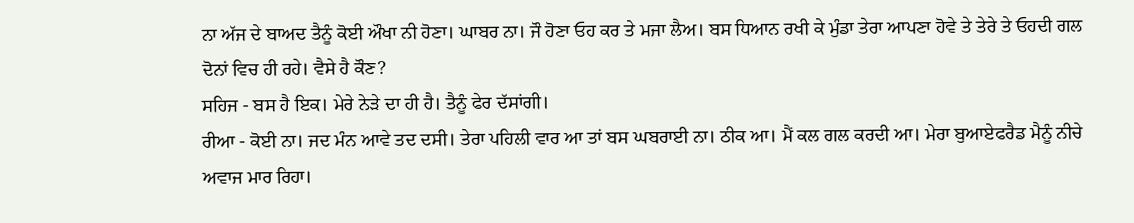ਨਾ ਅੱਜ ਦੇ ਬਾਅਦ ਤੈਨੂੰ ਕੋਈ ਔਖਾ ਨੀ ਹੋਣਾ। ਘਾਬਰ ਨਾ। ਜੌ ਹੋਣਾ ਓਹ ਕਰ ਤੇ ਮਜਾ ਲੈਅ। ਬਸ ਧਿਆਨ ਰਖੀ ਕੇ ਮੁੰਡਾ ਤੇਰਾ ਆਪਣਾ ਹੋਵੇ ਤੇ ਤੇਰੇ ਤੇ ਓਹਦੀ ਗਲ ਦੋਨਾਂ ਵਿਚ ਹੀ ਰਹੇ। ਵੈਸੇ ਹੈ ਕੌਣ?
ਸਹਿਜ - ਬਸ ਹੈ ਇਕ। ਮੇਰੇ ਨੇੜੇ ਦਾ ਹੀ ਹੈ। ਤੈਨੂੰ ਫੇਰ ਦੱਸਾਂਗੀ।
ਰੀਆ - ਕੋਈ ਨਾ। ਜਦ ਮੰਨ ਆਵੇ ਤਦ ਦਸੀ। ਤੇਰਾ ਪਹਿਲੀ ਵਾਰ ਆ ਤਾਂ ਬਸ ਘਬਰਾਈ ਨਾ। ਠੀਕ ਆ। ਮੈਂ ਕਲ ਗਲ ਕਰਦੀ ਆ। ਮੇਰਾ ਬੁਆਏਫਰੈਡ ਮੈਨੂੰ ਨੀਚੇ ਅਵਾਜ ਮਾਰ ਰਿਹਾ।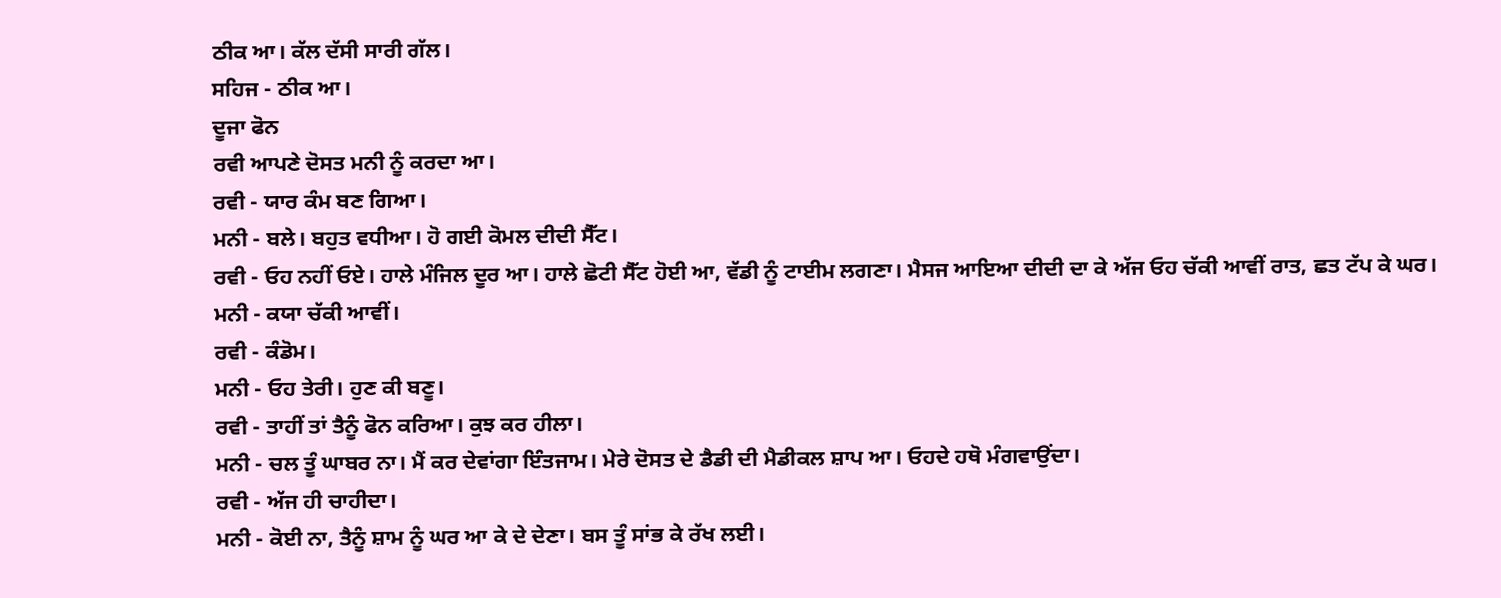ਠੀਕ ਆ। ਕੱਲ ਦੱਸੀ ਸਾਰੀ ਗੱਲ।
ਸਹਿਜ - ਠੀਕ ਆ।
ਦੂਜਾ ਫੋਨ
ਰਵੀ ਆਪਣੇ ਦੋਸਤ ਮਨੀ ਨੂੰ ਕਰਦਾ ਆ।
ਰਵੀ - ਯਾਰ ਕੰਮ ਬਣ ਗਿਆ।
ਮਨੀ - ਬਲੇ। ਬਹੁਤ ਵਧੀਆ। ਹੋ ਗਈ ਕੋਮਲ ਦੀਦੀ ਸੈੱਟ।
ਰਵੀ - ਓਹ ਨਹੀਂ ਓਏ। ਹਾਲੇ ਮੰਜਿਲ ਦੂਰ ਆ। ਹਾਲੇ ਛੋਟੀ ਸੈੱਟ ਹੋਈ ਆ, ਵੱਡੀ ਨੂੰ ਟਾਈਮ ਲਗਣਾ। ਮੈਸਜ ਆਇਆ ਦੀਦੀ ਦਾ ਕੇ ਅੱਜ ਓਹ ਚੱਕੀ ਆਵੀਂ ਰਾਤ, ਛਤ ਟੱਪ ਕੇ ਘਰ।
ਮਨੀ - ਕਯਾ ਚੱਕੀ ਆਵੀਂ।
ਰਵੀ - ਕੰਡੋਮ।
ਮਨੀ - ਓਹ ਤੇਰੀ। ਹੁਣ ਕੀ ਬਣੂ।
ਰਵੀ - ਤਾਹੀਂ ਤਾਂ ਤੈਨੂੰ ਫੋਨ ਕਰਿਆ। ਕੁਝ ਕਰ ਹੀਲਾ।
ਮਨੀ - ਚਲ ਤੂੰ ਘਾਬਰ ਨਾ। ਮੈਂ ਕਰ ਦੇਵਾਂਗਾ ਇੰਤਜਾਮ। ਮੇਰੇ ਦੋਸਤ ਦੇ ਡੈਡੀ ਦੀ ਮੈਡੀਕਲ ਸ਼ਾਪ ਆ। ਓਹਦੇ ਹਥੋ ਮੰਗਵਾਉਂਦਾ।
ਰਵੀ - ਅੱਜ ਹੀ ਚਾਹੀਦਾ।
ਮਨੀ - ਕੋਈ ਨਾ, ਤੈਨੂੰ ਸ਼ਾਮ ਨੂੰ ਘਰ ਆ ਕੇ ਦੇ ਦੇਣਾ। ਬਸ ਤੂੰ ਸਾਂਭ ਕੇ ਰੱਖ ਲਈ।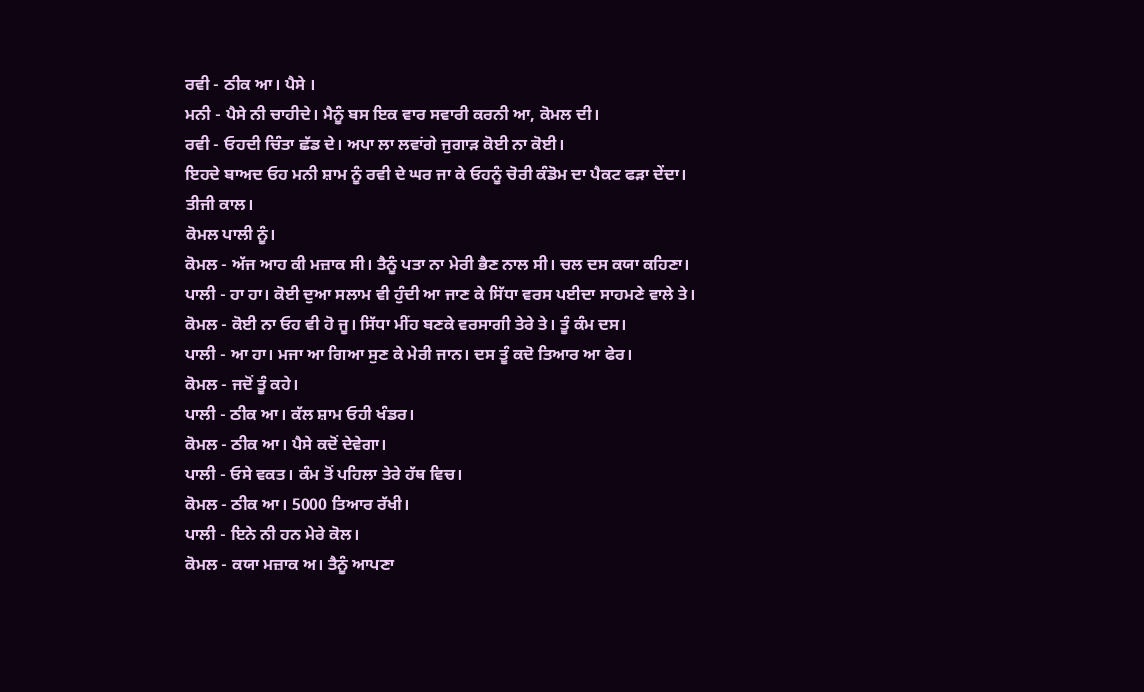ਰਵੀ - ਠੀਕ ਆ। ਪੈਸੇ ।
ਮਨੀ - ਪੈਸੇ ਨੀ ਚਾਹੀਦੇ। ਮੈਨੂੰ ਬਸ ਇਕ ਵਾਰ ਸਵਾਰੀ ਕਰਨੀ ਆ, ਕੋਮਲ ਦੀ।
ਰਵੀ - ਓਹਦੀ ਚਿੰਤਾ ਛੱਡ ਦੇ। ਅਪਾ ਲਾ ਲਵਾਂਗੇ ਜੁਗਾੜ ਕੋਈ ਨਾ ਕੋਈ।
ਇਹਦੇ ਬਾਅਦ ਓਹ ਮਨੀ ਸ਼ਾਮ ਨੂੰ ਰਵੀ ਦੇ ਘਰ ਜਾ ਕੇ ਓਹਨੂੰ ਚੋਰੀ ਕੰਡੋਮ ਦਾ ਪੈਕਟ ਫੜਾ ਦੇਂਦਾ।
ਤੀਜੀ ਕਾਲ।
ਕੋਮਲ ਪਾਲੀ ਨੂੰ।
ਕੋਮਲ - ਅੱਜ ਆਹ ਕੀ ਮਜ਼ਾਕ ਸੀ। ਤੈਨੂੰ ਪਤਾ ਨਾ ਮੇਰੀ ਭੈਣ ਨਾਲ ਸੀ। ਚਲ ਦਸ ਕਯਾ ਕਹਿਣਾ।
ਪਾਲੀ - ਹਾ ਹਾ। ਕੋਈ ਦੁਆ ਸਲਾਮ ਵੀ ਹੁੰਦੀ ਆ ਜਾਣ ਕੇ ਸਿੱਧਾ ਵਰਸ ਪਈਦਾ ਸਾਹਮਣੇ ਵਾਲੇ ਤੇ।
ਕੋਮਲ - ਕੋਈ ਨਾ ਓਹ ਵੀ ਹੋ ਜੂ। ਸਿੱਧਾ ਮੀਂਹ ਬਣਕੇ ਵਰਸਾਗੀ ਤੇਰੇ ਤੇ। ਤੂੰ ਕੰਮ ਦਸ।
ਪਾਲੀ - ਆ ਹਾ। ਮਜਾ ਆ ਗਿਆ ਸੁਣ ਕੇ ਮੇਰੀ ਜਾਨ। ਦਸ ਤੂੰ ਕਦੋ ਤਿਆਰ ਆ ਫੇਰ।
ਕੋਮਲ - ਜਦੋਂ ਤੂੰ ਕਹੇ।
ਪਾਲੀ - ਠੀਕ ਆ। ਕੱਲ ਸ਼ਾਮ ਓਹੀ ਖੰਡਰ।
ਕੋਮਲ - ਠੀਕ ਆ। ਪੈਸੇ ਕਦੋਂ ਦੇਵੇਗਾ।
ਪਾਲੀ - ਓਸੇ ਵਕਤ। ਕੰਮ ਤੋਂ ਪਹਿਲਾ ਤੇਰੇ ਹੱਥ ਵਿਚ।
ਕੋਮਲ - ਠੀਕ ਆ। 5000 ਤਿਆਰ ਰੱਖੀ।
ਪਾਲੀ - ਇਨੇ ਨੀ ਹਨ ਮੇਰੇ ਕੋਲ।
ਕੋਮਲ - ਕਯਾ ਮਜ਼ਾਕ ਅ। ਤੈਨੂੰ ਆਪਣਾ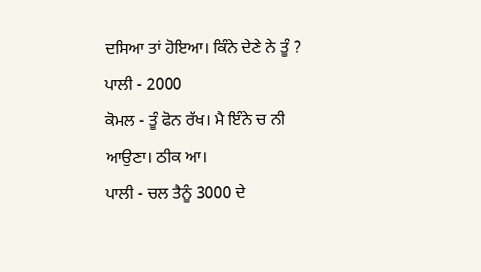ਦਸਿਆ ਤਾਂ ਹੋਇਆ। ਕਿੰਨੇ ਦੇਣੇ ਨੇ ਤੂੰ ?
ਪਾਲੀ - 2000
ਕੋਮਲ - ਤੂੰ ਫੋਨ ਰੱਖ। ਮੈ ਇੰਨੇ ਚ ਨੀ ਆਉਣਾ। ਠੀਕ ਆ।
ਪਾਲੀ - ਚਲ ਤੈਨੂੰ 3000 ਦੇ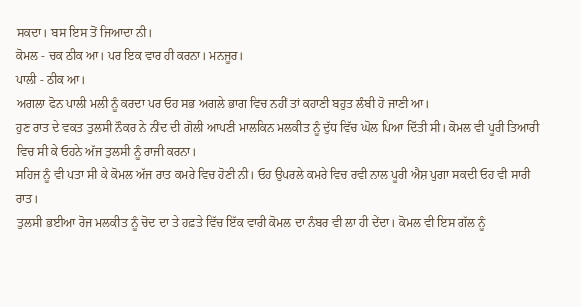ਸਕਦਾ। ਬਸ ਇਸ ਤੋਂ ਜਿਆਦਾ ਨੀ।
ਕੋਮਲ - ਚਕ ਠੀਕ ਆ। ਪਰ ਇਕ ਵਾਰ ਹੀ ਕਰਨਾ। ਮਨਜੂਰ।
ਪਾਲੀ - ਠੀਕ ਆ।
ਅਗਲਾ ਫੋਨ ਪਾਲੀ ਮਲੀ ਨੂੰ ਕਰਦਾ ਪਰ ਓਹ ਸਭ ਅਗਲੇ ਭਾਗ ਵਿਚ ਨਹੀਂ ਤਾਂ ਕਹਾਣੀ ਬਹੁਤ ਲੰਬੀ ਹੋ ਜਾਣੀ ਆ।
ਹੁਣ ਰਾਤ ਦੇ ਵਕਤ ਤੁਲਸੀ ਨੌਕਰ ਨੇ ਨੀਂਦ ਦੀ ਗੋਲੀ ਆਪਣੀ ਮਾਲਕਿਨ ਮਲਕੀਤ ਨੂੰ ਦੁੱਧ ਵਿੱਚ ਘੋਲ ਪਿਆ ਦਿੱਤੀ ਸੀ। ਕੋਮਲ ਵੀ ਪੂਰੀ ਤਿਆਰੀ ਵਿਚ ਸੀ ਕੇ ਓਹਨੇ ਅੱਜ ਤੁਲਸੀ ਨੂੰ ਰਾਜੀ ਕਰਨਾ।
ਸਹਿਜ ਨੂੰ ਵੀ ਪਤਾ ਸੀ ਕੇ ਕੋਮਲ ਅੱਜ ਰਾਤ ਕਮਰੇ ਵਿਚ ਹੋਣੀ ਨੀ। ਓਹ ਉਪਰਲੇ ਕਮਰੇ ਵਿਚ ਰਵੀ ਨਾਲ ਪੂਰੀ ਐਸ਼ ਪੁਗਾ ਸਕਦੀ ਓਹ ਵੀ ਸਾਰੀ ਰਾਤ।
ਤੁਲਸੀ ਭਈਆ ਰੋਜ ਮਲਕੀਤ ਨੂੰ ਚੋਦ ਦਾ ਤੇ ਹਫ਼ਤੇ ਵਿੱਚ ਇੱਕ ਵਾਰੀ ਕੋਮਲ ਦਾ ਨੰਬਰ ਵੀ ਲਾ ਹੀ ਦੇਂਦਾ। ਕੋਮਲ ਵੀ ਇਸ ਗੱਲ ਨੂੰ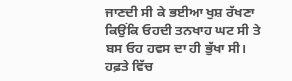ਜਾਣਦੀ ਸੀ ਕੇ ਭਈਆ ਖੁਸ਼ ਰੱਖਣਾ ਕਿਉਂਕਿ ਓਹਦੀ ਤਨਖਾਹ ਘਟ ਸੀ ਤੇ ਬਸ ਓਹ ਹਵਸ ਦਾ ਹੀ ਭੁੱਖਾ ਸੀ। ਹਫ਼ਤੇ ਵਿੱਚ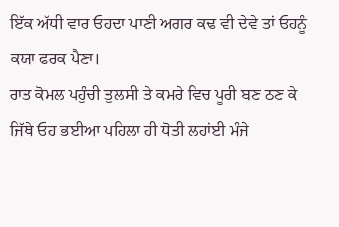ਇੱਕ ਅੱਧੀ ਵਾਰ ਓਹਦਾ ਪਾਣੀ ਅਗਰ ਕਢ ਵੀ ਦੇਵੇ ਤਾਂ ਓਹਨੂੰ ਕਯਾ ਫਰਕ ਪੈਣਾ।
ਰਾਤ ਕੋਮਲ ਪਹੁੰਚੀ ਤੁਲਸੀ ਤੇ ਕਮਰੇ ਵਿਚ ਪੂਰੀ ਬਣ ਠਣ ਕੇ ਜਿੱਥੇ ਓਹ ਭਈਆ ਪਹਿਲਾ ਹੀ ਧੋਤੀ ਲਹਾਂਈ ਮੰਜੇ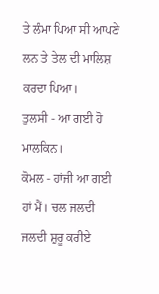ਤੇ ਲੰਮਾ ਪਿਆ ਸੀ ਆਪਣੇ ਲਨ ਤੇ ਤੇਲ ਦੀ ਮਾਲਿਸ਼ ਕਰਦਾ ਪਿਆ।
ਤੁਲਸੀ - ਆ ਗਈ ਹੋ ਮਾਲਕਿਨ।
ਕੋਮਲ - ਹਾਂਜੀ ਆ ਗਈ ਹਾਂ ਮੈਂ। ਚਲ ਜਲਦੀ ਜਲਦੀ ਸ਼ੁਰੂ ਕਰੀਏ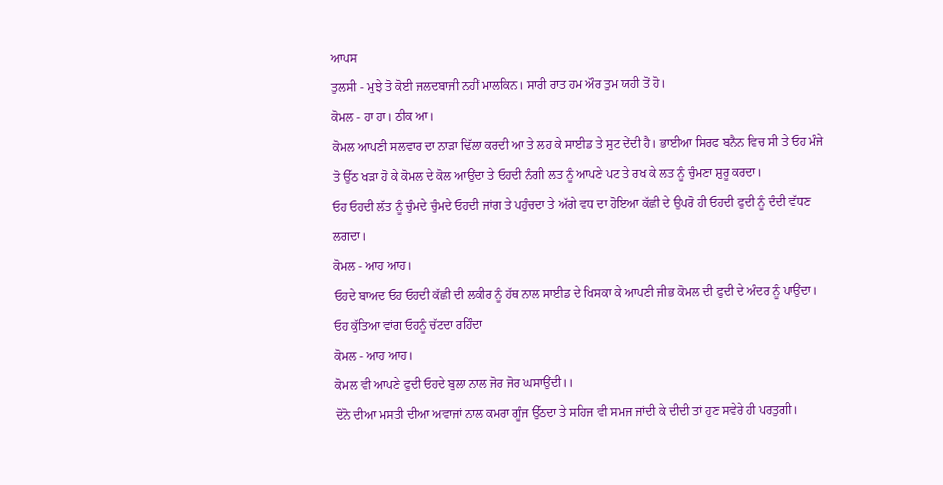ਆਪਸ
ਤੁਲਸੀ - ਮੁਝੇ ਤੋ ਕੋਈ ਜਲਦਬਾਜੀ ਨਹੀਂ ਮਾਲਕਿਨ। ਸਾਰੀ ਰਾਤ ਹਮ ਔਰ ਤੁਮ ਯਹੀ ਤੋਂ ਹੋ।
ਕੋਮਲ - ਹਾ ਹਾ। ਠੀਕ ਆ।
ਕੋਮਲ ਆਪਣੀ ਸਲਵਾਰ ਦਾ ਨਾੜਾ ਢਿੱਲਾ ਕਰਦੀ ਆ ਤੇ ਲਹ ਕੇ ਸਾਈਡ ਤੇ ਸੁਟ ਦੇਂਦੀ ਹੈ। ਭਾਈਆ ਸਿਰਫ ਬਨੈਨ ਵਿਚ ਸੀ ਤੇ ਓਹ ਮੰਜੇ ਤੋ ਉੱਠ ਖੜਾ ਹੋ ਕੇ ਕੋਮਲ ਦੇ ਕੋਲ ਆਉਂਦਾ ਤੇ ਓਹਦੀ ਨੰਗੀ ਲਤ ਨੂੰ ਆਪਣੇ ਪਟ ਤੇ ਰਖ ਕੇ ਲਤ ਨੂੰ ਚੁੰਮਣਾ ਸ਼ੁਰੂ ਕਰਦਾ।
ਓਹ ਓਹਦੀ ਲੱਤ ਨੂੰ ਚੁੰਮਦੇ ਚੁੰਮਦੇ ਓਹਦੀ ਜਾਂਗ ਤੇ ਪਹੁੰਚਦਾ ਤੇ ਅੱਗੇ ਵਧ ਦਾ ਹੋਇਆ ਕੱਛੀ ਦੇ ਉਪਰੋ ਹੀ ਓਹਦੀ ਫੁਦੀ ਨੂੰ ਦੰਦੀ ਵੱਧਣ ਲਗਦਾ।
ਕੋਮਲ - ਆਹ ਆਹ।
ਓਹਦੇ ਬਾਅਦ ਓਹ ਓਹਦੀ ਕੱਛੀ ਦੀ ਲਕੀਰ ਨੂੰ ਹੱਥ ਨਾਲ ਸਾਈਡ ਦੇ ਖਿਸਕਾ ਕੇ ਆਪਣੀ ਜੀਭ ਕੋਮਲ ਦੀ ਫੁਦੀ ਦੇ ਅੰਦਰ ਨੂੰ ਪਾਉਂਦਾ। ਓਹ ਕੁੱਤਿਆ ਵਾਂਗ ਓਹਨੂੰ ਚੱਟਦਾ ਰਹਿੰਦਾ
ਕੋਮਲ - ਆਹ ਆਹ।
ਕੋਮਲ ਵੀ ਆਪਣੇ ਫੁਦੀ ਓਹਦੇ ਬੁਲਾ ਨਾਲ ਜੋਰ ਜੋਰ ਘਸਾਉਂਦੀ।।
ਦੋਨੋ ਦੀਆ ਮਸਤੀ ਦੀਆ ਅਵਾਜਾਂ ਨਾਲ ਕਮਰਾ ਗੂੰਜ ਉੱਠਦਾ ਤੇ ਸਹਿਜ ਵੀ ਸਮਜ ਜਾਂਦੀ ਕੇ ਦੀਦੀ ਤਾਂ ਹੁਣ ਸਵੇਰੇ ਹੀ ਪਰਤੁਗੀ।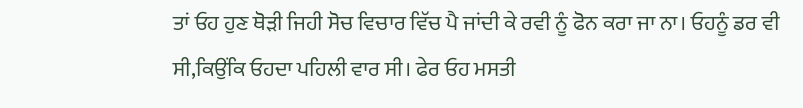ਤਾਂ ਓਹ ਹੁਣ ਥੋੜੀ ਜਿਹੀ ਸੋਚ ਵਿਚਾਰ ਵਿੱਚ ਪੈ ਜਾਂਦੀ ਕੇ ਰਵੀ ਨੂੰ ਫੋਨ ਕਰਾ ਜਾ ਨਾ। ਓਹਨੂੰ ਡਰ ਵੀ ਸੀ,ਕਿਉਂਕਿ ਓਹਦਾ ਪਹਿਲੀ ਵਾਰ ਸੀ। ਫੇਰ ਓਹ ਮਸਤੀ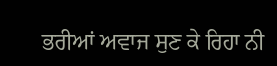ਭਰੀਆਂ ਅਵਾਜ ਸੁਣ ਕੇ ਰਿਹਾ ਨੀ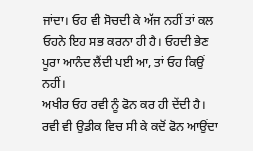ਜਾਂਦਾ। ਓਹ ਵੀ ਸੋਚਦੀ ਕੇ ਅੱਜ ਨਹੀਂ ਤਾਂ ਕਲ ਓਹਨੇ ਇਹ ਸਭ ਕਰਨਾ ਹੀ ਹੈ। ਓਹਦੀ ਭੇਣ ਪੂਰਾ ਆਨੰਦ ਲੈਂਦੀ ਪਈ ਆ, ਤਾਂ ਓਹ ਕਿਉਂ ਨਹੀਂ।
ਅਖੀਰ ਓਹ ਰਵੀ ਨੂੰ ਫੋਨ ਕਰ ਹੀ ਦੇਂਦੀ ਹੈ।
ਰਵੀ ਵੀ ਉਡੀਕ ਵਿਚ ਸੀ ਕੇ ਕਦੋਂ ਫੋਨ ਆਉਂਦਾ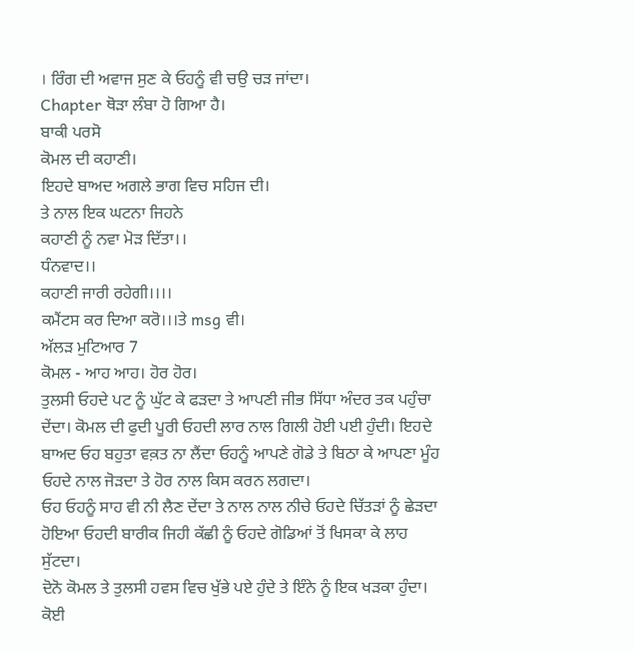। ਰਿੰਗ ਦੀ ਅਵਾਜ ਸੁਣ ਕੇ ਓਹਨੂੰ ਵੀ ਚਉ ਚੜ ਜਾਂਦਾ।
Chapter ਥੋੜਾ ਲੰਬਾ ਹੋ ਗਿਆ ਹੈ।
ਬਾਕੀ ਪਰਸੋ
ਕੋਮਲ ਦੀ ਕਹਾਣੀ।
ਇਹਦੇ ਬਾਅਦ ਅਗਲੇ ਭਾਗ ਵਿਚ ਸਹਿਜ ਦੀ।
ਤੇ ਨਾਲ ਇਕ ਘਟਨਾ ਜਿਹਨੇ
ਕਹਾਣੀ ਨੂੰ ਨਵਾ ਮੋੜ ਦਿੱਤਾ।।
ਧੰਨਵਾਦ।।
ਕਹਾਣੀ ਜਾਰੀ ਰਹੇਗੀ।।।।
ਕਮੈਂਟਸ ਕਰ ਦਿਆ ਕਰੋ।।।ਤੇ msg ਵੀ।
ਅੱਲੜ ਮੁਟਿਆਰ 7
ਕੋਮਲ - ਆਹ ਆਹ। ਹੋਰ ਹੋਰ।
ਤੁਲਸੀ ਓਹਦੇ ਪਟ ਨੂੰ ਘੁੱਟ ਕੇ ਫੜਦਾ ਤੇ ਆਪਣੀ ਜੀਭ ਸਿੱਧਾ ਅੰਦਰ ਤਕ ਪਹੁੰਚਾ ਦੇਂਦਾ। ਕੋਮਲ ਦੀ ਫੁਦੀ ਪੂਰੀ ਓਹਦੀ ਲਾਰ ਨਾਲ ਗਿਲੀ ਹੋਈ ਪਈ ਹੁੰਦੀ। ਇਹਦੇ ਬਾਅਦ ਓਹ ਬਹੁਤਾ ਵਕ਼ਤ ਨਾ ਲੈਂਦਾ ਓਹਨੂੰ ਆਪਣੇ ਗੋਡੇ ਤੇ ਬਿਠਾ ਕੇ ਆਪਣਾ ਮੂੰਹ ਓਹਦੇ ਨਾਲ ਜੋੜਦਾ ਤੇ ਹੋਰ ਨਾਲ ਕਿਸ ਕਰਨ ਲਗਦਾ।
ਓਹ ਓਹਨੂੰ ਸਾਹ ਵੀ ਨੀ ਲੈਣ ਦੇਂਦਾ ਤੇ ਨਾਲ ਨਾਲ ਨੀਚੇ ਓਹਦੇ ਚਿੱਤੜਾਂ ਨੂੰ ਛੇੜਦਾ ਹੋਇਆ ਓਹਦੀ ਬਾਰੀਕ ਜਿਹੀ ਕੱਛੀ ਨੂੰ ਓਹਦੇ ਗੋਡਿਆਂ ਤੋਂ ਖਿਸਕਾ ਕੇ ਲਾਹ ਸੁੱਟਦਾ।
ਦੋਨੋ ਕੋਮਲ ਤੇ ਤੁਲਸੀ ਹਵਸ ਵਿਚ ਖੁੱਭੇ ਪਏ ਹੁੰਦੇ ਤੇ ਇੰਨੇ ਨੂੰ ਇਕ ਖੜਕਾ ਹੁੰਦਾ।
ਕੋਈ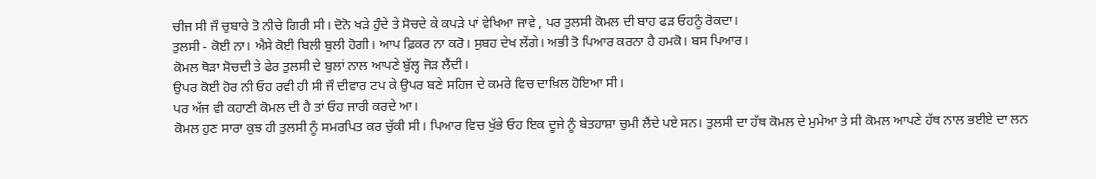ਚੀਜ ਸੀ ਜੌ ਚੁਬਾਰੇ ਤੋ ਨੀਚੇ ਗਿਰੀ ਸੀ। ਦੋਨੋ ਖੜੇ ਹੁੰਦੇ ਤੇ ਸੋਚਦੇ ਕੇ ਕਪੜੇ ਪਾਂ ਵੇਖਿਆ ਜਾਵੇ , ਪਰ ਤੁਲਸੀ ਕੋਮਲ ਦੀ ਬਾਹ ਫੜ ਓਹਨੂੰ ਰੋਕਦਾ।
ਤੁਲਸੀ - ਕੋਈ ਨਾ। ਐਸੇ ਕੋਈ ਬਿਲੀ ਬੁਲੀ ਹੋਗੀ। ਆਪ ਫ਼ਿਕਰ ਨਾ ਕਰੋ। ਸੁਬਹ ਦੇਖ ਲੇਂਗੇ। ਅਭੀ ਤੋ ਪਿਆਰ ਕਰਨਾ ਹੈ ਹਮਕੋ। ਬਸ ਪਿਆਰ।
ਕੋਮਲ ਥੋੜਾ ਸੋਚਦੀ ਤੇ ਫੇਰ ਤੁਲਸੀ ਦੇ ਬੁਲਾਂ ਨਾਲ ਆਪਣੇ ਬੁੱਲ੍ਹ ਜੋੜ ਲੈਂਦੀ।
ਉਪਰ ਕੋਈ ਹੋਰ ਨੀ ਓਹ ਰਵੀ ਹੀ ਸੀ ਜੌ ਦੀਵਾਰ ਟਪ ਕੇ ਉਪਰ ਬਣੇ ਸਹਿਜ ਦੇ ਕਮਰੇ ਵਿਚ ਦਾਖ਼ਿਲ ਹੋਇਆ ਸੀ।
ਪਰ ਅੱਜ ਵੀ ਕਹਾਣੀ ਕੋਮਲ ਦੀ ਹੈ ਤਾਂ ਓਹ ਜਾਰੀ ਕਰਦੇ ਆ।
ਕੋਮਲ ਹੁਣ ਸਾਰਾ ਕੁਝ ਹੀ ਤੁਲਸੀ ਨੂੰ ਸਮਰਪਿਤ ਕਰ ਚੁੱਕੀ ਸੀ। ਪਿਆਰ ਵਿਚ ਖੁੱਭੇ ਓਹ ਇਕ ਦੂਜੇ ਨੂੰ ਬੇਤਹਾਸ਼ਾ ਚੁਮੀ ਲੈਂਦੇ ਪਏ ਸਨ। ਤੁਲਸੀ ਦਾ ਹੱਥ ਕੋਮਲ ਦੇ ਮੁਮੇਆ ਤੇ ਸੀ ਕੋਮਲ ਆਪਣੇ ਹੱਥ ਨਾਲ ਭਈਏ ਦਾ ਲਨ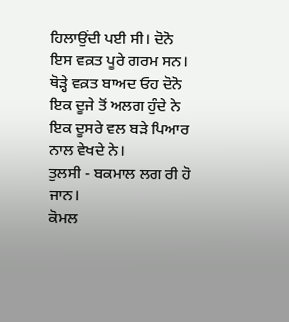ਹਿਲਾਉਂਦੀ ਪਈ ਸੀ। ਦੋਨੋ ਇਸ ਵਕ਼ਤ ਪੂਰੇ ਗਰਮ ਸਨ।
ਥੋੜ੍ਹੇ ਵਕ਼ਤ ਬਾਅਦ ਓਹ ਦੋਨੋ ਇਕ ਦੂਜੇ ਤੋਂ ਅਲਗ ਹੁੰਦੇ ਨੇ ਇਕ ਦੂਸਰੇ ਵਲ ਬੜੇ ਪਿਆਰ ਨਾਲ ਵੇਖਦੇ ਨੇ।
ਤੁਲਸੀ - ਬਕਮਾਲ ਲਗ ਰੀ ਹੋ ਜਾਨ।
ਕੋਮਲ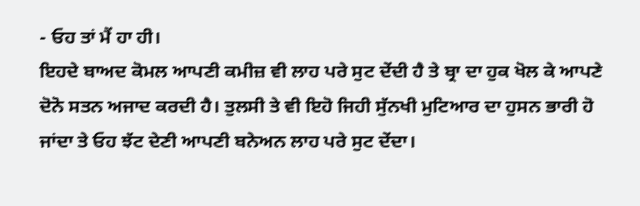- ਓਹ ਤਾਂ ਮੈਂ ਹਾ ਹੀ।
ਇਹਦੇ ਬਾਅਦ ਕੋਮਲ ਆਪਣੀ ਕਮੀਜ਼ ਵੀ ਲਾਹ ਪਰੇ ਸੁਟ ਦੇਂਦੀ ਹੈ ਤੇ ਬ੍ਰਾ ਦਾ ਹੁਕ ਖੋਲ ਕੇ ਆਪਣੇ ਦੋਨੋ ਸਤਨ ਅਜਾਦ ਕਰਦੀ ਹੈ। ਤੁਲਸੀ ਤੇ ਵੀ ਇਹੋ ਜਿਹੀ ਸੁੱਨਖੀ ਮੁਟਿਆਰ ਦਾ ਹੁਸਨ ਭਾਰੀ ਹੋ ਜਾਂਦਾ ਤੇ ਓਹ ਝੱਟ ਦੇਣੀ ਆਪਣੀ ਬਨੇਅਨ ਲਾਹ ਪਰੇ ਸੁਟ ਦੇਂਦਾ।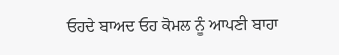ਓਹਦੇ ਬਾਅਦ ਓਹ ਕੋਮਲ ਨੂੰ ਆਪਣੀ ਬਾਹਾ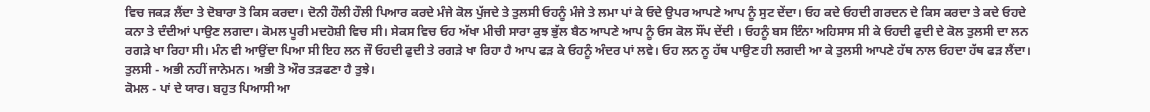ਵਿਚ ਜਕੜ ਲੈਂਦਾ ਤੇ ਦੋਬਾਰਾ ਤੋ ਕਿਸ ਕਰਦਾ। ਦੋਨੀ ਹੌਲੀ ਹੌਲੀ ਪਿਆਰ ਕਰਦੇ ਮੰਜੇ ਕੋਲ ਪੁੱਜਦੇ ਤੇ ਤੁਲਸੀ ਓਹਨੂੰ ਮੰਜੇ ਤੇ ਲਮਾ ਪਾਂ ਕੇ ਓਦੇ ਉਪਰ ਆਪਣੇ ਆਪ ਨੂੰ ਸੁਟ ਦੇਂਦਾ। ਓਹ ਕਦੇ ਓਹਦੀ ਗਰਦਨ ਦੇ ਕਿਸ ਕਰਦਾ ਤੇ ਕਦੇ ਓਹਦੇ ਕਨਾ ਤੇ ਦੰਦੀਆਂ ਪਾਉਣ ਲਗਦਾ। ਕੋਮਲ ਪੂਰੀ ਮਦਹੋਸ਼ੀ ਵਿਚ ਸੀ। ਸੇਕਸ ਵਿਚ ਓਹ ਅੱਖਾ ਮੀਚੀ ਸਾਰਾ ਕੁਝ ਭੁੱਲ ਬੈਠ ਆਪਣੇ ਆਪ ਨੂੰ ਓਸ ਕੋਲ ਸੌਂਪ ਦੇਂਦੀ । ਓਹਨੂੰ ਬਸ ਇੰਨਾ ਅਹਿਸਾਸ ਸੀ ਕੇ ਓਹਦੀ ਫੁਦੀ ਦੇ ਕੋਲ ਤੁਲਸੀ ਦਾ ਲਨ ਰਗੜੇ ਖਾ ਰਿਹਾ ਸੀ। ਮੰਨ ਵੀ ਆਉਂਦਾ ਪਿਆ ਸੀ ਇਹ ਲਨ ਜੌ ਓਹਦੀ ਫੁਦੀ ਤੇ ਰਗੜੇ ਖਾ ਰਿਹਾ ਹੈ ਆਪ ਫੜ ਕੇ ਓਹਨੂੰ ਅੰਦਰ ਪਾਂ ਲਵੇ। ਓਹ ਲਨ ਨੂ ਹੱਥ ਪਾਉਣ ਹੀ ਲਗਦੀ ਆ ਕੇ ਤੁਲਸੀ ਆਪਣੇ ਹੱਥ ਨਾਲ ਓਹਦਾ ਹੱਥ ਫੜ ਲੈਂਦਾ।
ਤੁਲਸੀ - ਅਭੀ ਨਹੀਂ ਜਾਨੇਮਨ। ਅਭੀ ਤੋ ਔਰ ਤੜਫਣਾ ਹੈ ਤੁਝੇ।
ਕੋਮਲ - ਪਾਂ ਦੇ ਯਾਰ। ਬਹੁਤ ਪਿਆਸੀ ਆ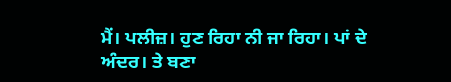ਮੈਂ। ਪਲੀਜ਼। ਹੁਣ ਰਿਹਾ ਨੀ ਜਾ ਰਿਹਾ। ਪਾਂ ਦੇ ਅੰਦਰ। ਤੇ ਬਣਾ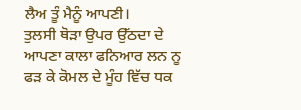ਲੈਅ ਤੂੰ ਮੈਨੂੰ ਆਪਣੀ।
ਤੁਲਸੀ ਥੋੜਾ ਉਪਰ ਉੱਠਦਾ ਦੇ ਆਪਣਾ ਕਾਲਾ ਫਨਿਆਰ ਲਨ ਨੂ ਫੜ ਕੇ ਕੋਮਲ ਦੇ ਮੂੰਹ ਵਿੱਚ ਧਕ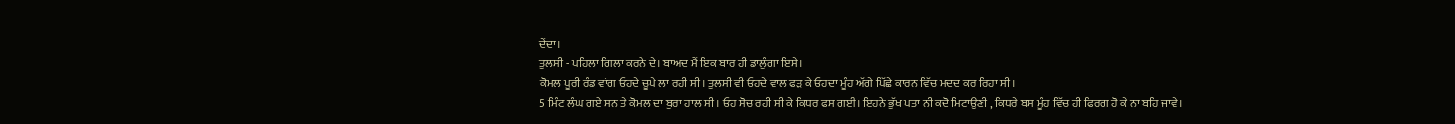ਦੇਂਦਾ।
ਤੁਲਸੀ - ਪਹਿਲਾ ਗਿਲਾ ਕਰਨੇ ਦੇ। ਬਾਅਦ ਮੈਂ ਇਕ ਬਾਰ ਹੀ ਡਾਲੁੰਗਾ ਇਸੇ।
ਕੋਮਲ ਪੂਰੀ ਰੰਡ ਵਾਂਗ ਓਹਦੇ ਚੂਪੇ ਲਾ ਰਹੀ ਸੀ। ਤੁਲਸੀ ਵੀ ਓਹਦੇ ਵਾਲ ਫੜ ਕੇ ਓਹਦਾ ਮੂੰਹ ਅੱਗੇ ਪਿੱਛੇ ਕਾਰਨ ਵਿੱਚ ਮਦਦ ਕਰ ਰਿਹਾ ਸੀ।
5 ਮਿੰਟ ਲੰਘ ਗਏ ਸਨ ਤੇ ਕੋਮਲ ਦਾ ਬੁਰਾ ਹਾਲ ਸੀ। ਓਹ ਸੋਚ ਰਹੀ ਸੀ ਕੇ ਕਿਧਰ ਫਸ ਗਈ। ਇਹਨੇ ਭੁੱਖ ਪਤਾ ਨੀ ਕਦੋ ਮਿਟਾਉਣੀ , ਕਿਧਰੇ ਬਸ ਮੂੰਹ ਵਿੱਚ ਹੀ ਫਿਰਗ ਹੋ ਕੇ ਨਾ ਬਹਿ ਜਾਵੇ।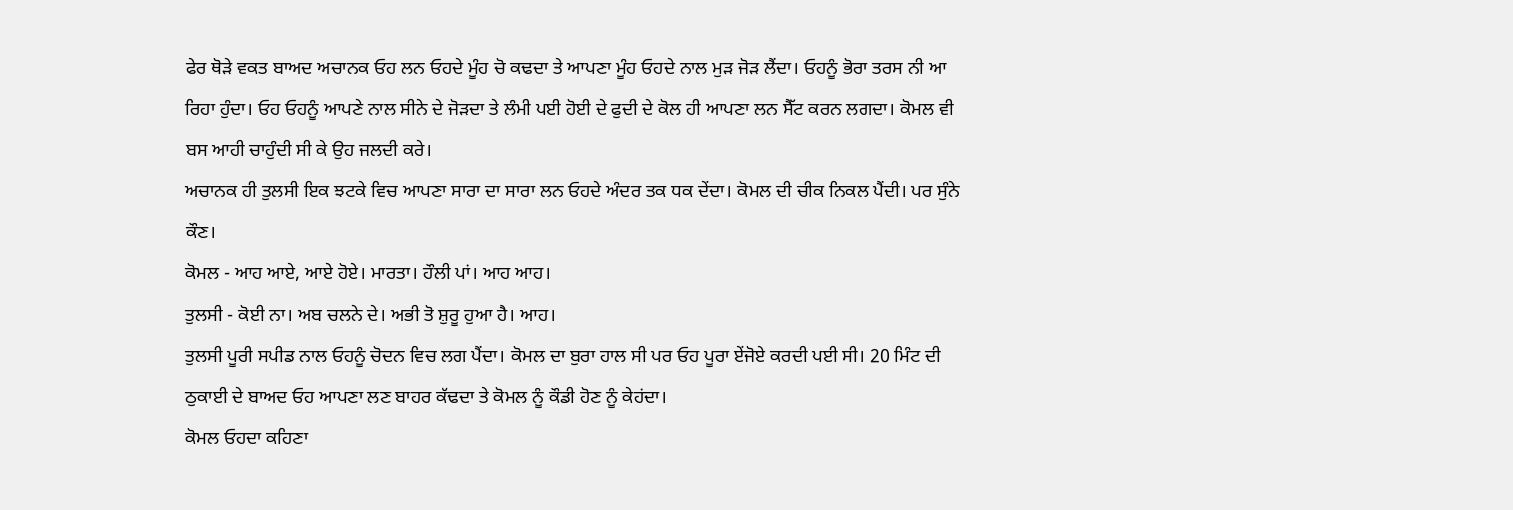ਫੇਰ ਥੋੜੇ ਵਕਤ ਬਾਅਦ ਅਚਾਨਕ ਓਹ ਲਨ ਓਹਦੇ ਮੂੰਹ ਚੋ ਕਢਦਾ ਤੇ ਆਪਣਾ ਮੂੰਹ ਓਹਦੇ ਨਾਲ ਮੁੜ ਜੋੜ ਲੈਂਦਾ। ਓਹਨੂੰ ਭੋਰਾ ਤਰਸ ਨੀ ਆ ਰਿਹਾ ਹੁੰਦਾ। ਓਹ ਓਹਨੂੰ ਆਪਣੇ ਨਾਲ ਸੀਨੇ ਦੇ ਜੋੜਦਾ ਤੇ ਲੰਮੀ ਪਈ ਹੋਈ ਦੇ ਫੁਦੀ ਦੇ ਕੋਲ ਹੀ ਆਪਣਾ ਲਨ ਸੈੱਟ ਕਰਨ ਲਗਦਾ। ਕੋਮਲ ਵੀ ਬਸ ਆਹੀ ਚਾਹੁੰਦੀ ਸੀ ਕੇ ਉਹ ਜਲਦੀ ਕਰੇ।
ਅਚਾਨਕ ਹੀ ਤੁਲਸੀ ਇਕ ਝਟਕੇ ਵਿਚ ਆਪਣਾ ਸਾਰਾ ਦਾ ਸਾਰਾ ਲਨ ਓਹਦੇ ਅੰਦਰ ਤਕ ਧਕ ਦੇਂਦਾ। ਕੋਮਲ ਦੀ ਚੀਕ ਨਿਕਲ ਪੈਂਦੀ। ਪਰ ਸੁੰਨੇ ਕੌਣ।
ਕੋਮਲ - ਆਹ ਆਏ, ਆਏ ਹੋਏ। ਮਾਰਤਾ। ਹੌਲੀ ਪਾਂ। ਆਹ ਆਹ।
ਤੁਲਸੀ - ਕੋਈ ਨਾ। ਅਬ ਚਲਨੇ ਦੇ। ਅਭੀ ਤੋ ਸ਼ੁਰੂ ਹੁਆ ਹੈ। ਆਹ।
ਤੁਲਸੀ ਪੂਰੀ ਸਪੀਡ ਨਾਲ ਓਹਨੂੰ ਚੋਦਨ ਵਿਚ ਲਗ ਪੈਂਦਾ। ਕੋਮਲ ਦਾ ਬੁਰਾ ਹਾਲ ਸੀ ਪਰ ਓਹ ਪੂਰਾ ਏਂਜੋਏ ਕਰਦੀ ਪਈ ਸੀ। 20 ਮਿੰਟ ਦੀ ਠੁਕਾਈ ਦੇ ਬਾਅਦ ਓਹ ਆਪਣਾ ਲਣ ਬਾਹਰ ਕੱਢਦਾ ਤੇ ਕੋਮਲ ਨੂੰ ਕੌਡੀ ਹੋਣ ਨੂੰ ਕੇਹਂਦਾ।
ਕੋਮਲ ਓਹਦਾ ਕਹਿਣਾ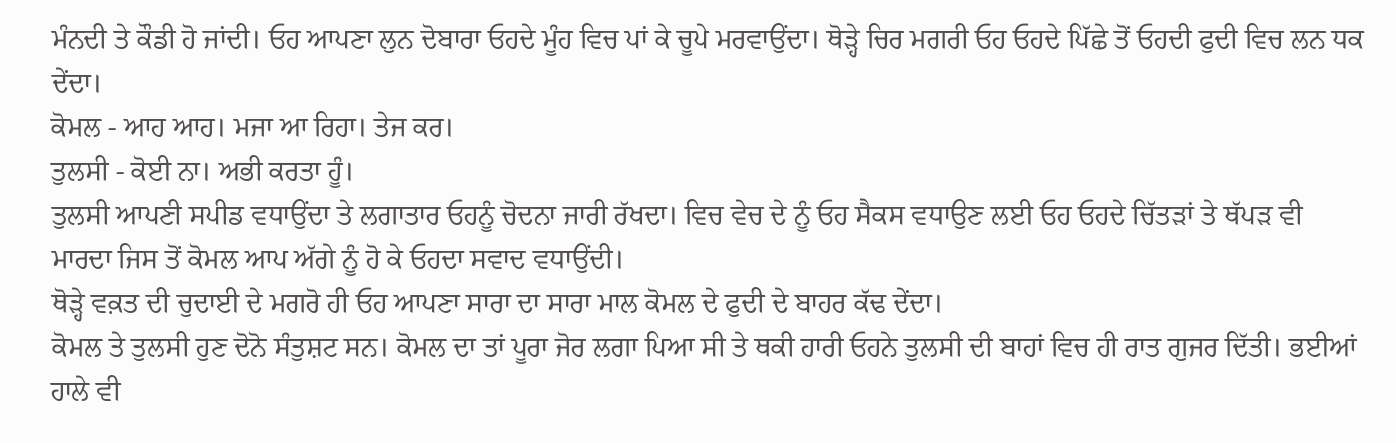ਮੰਨਦੀ ਤੇ ਕੌਡੀ ਹੋ ਜਾਂਦੀ। ਓਹ ਆਪਣਾ ਲੁਨ ਦੋਬਾਰਾ ਓਹਦੇ ਮੂੰਹ ਵਿਚ ਪਾਂ ਕੇ ਚੂਪੇ ਮਰਵਾਉਂਦਾ। ਥੋੜ੍ਹੇ ਚਿਰ ਮਗਰੀ ਓਹ ਓਹਦੇ ਪਿੱਛੇ ਤੋਂ ਓਹਦੀ ਫੁਦੀ ਵਿਚ ਲਨ ਧਕ ਦੇਂਦਾ।
ਕੋਮਲ - ਆਹ ਆਹ। ਮਜਾ ਆ ਰਿਹਾ। ਤੇਜ ਕਰ।
ਤੁਲਸੀ - ਕੋਈ ਨਾ। ਅਭੀ ਕਰਤਾ ਹੂੰ।
ਤੁਲਸੀ ਆਪਣੀ ਸਪੀਡ ਵਧਾਉਂਦਾ ਤੇ ਲਗਾਤਾਰ ਓਹਨੂੰ ਚੋਦਨਾ ਜਾਰੀ ਰੱਖਦਾ। ਵਿਚ ਵੇਚ ਦੇ ਨੂੰ ਓਹ ਸੈਕਸ ਵਧਾਉਣ ਲਈ ਓਹ ਓਹਦੇ ਚਿੱਤੜਾਂ ਤੇ ਥੱਪੜ ਵੀ ਮਾਰਦਾ ਜਿਸ ਤੋਂ ਕੋਮਲ ਆਪ ਅੱਗੇ ਨੂੰ ਹੋ ਕੇ ਓਹਦਾ ਸਵਾਦ ਵਧਾਉਂਦੀ।
ਥੋੜ੍ਹੇ ਵਕ਼ਤ ਦੀ ਚੁਦਾਈ ਦੇ ਮਗਰੋ ਹੀ ਓਹ ਆਪਣਾ ਸਾਰਾ ਦਾ ਸਾਰਾ ਮਾਲ ਕੋਮਲ ਦੇ ਫੁਦੀ ਦੇ ਬਾਹਰ ਕੱਢ ਦੇਂਦਾ।
ਕੋਮਲ ਤੇ ਤੁਲਸੀ ਹੁਣ ਦੋਨੋ ਸੰਤੁਸ਼ਟ ਸਨ। ਕੋਮਲ ਦਾ ਤਾਂ ਪੂਰਾ ਜੋਰ ਲਗਾ ਪਿਆ ਸੀ ਤੇ ਥਕੀ ਹਾਰੀ ਓਹਨੇ ਤੁਲਸੀ ਦੀ ਬਾਹਾਂ ਵਿਚ ਹੀ ਰਾਤ ਗੁਜਰ ਦਿੱਤੀ। ਭਈਆਂ ਹਾਲੇ ਵੀ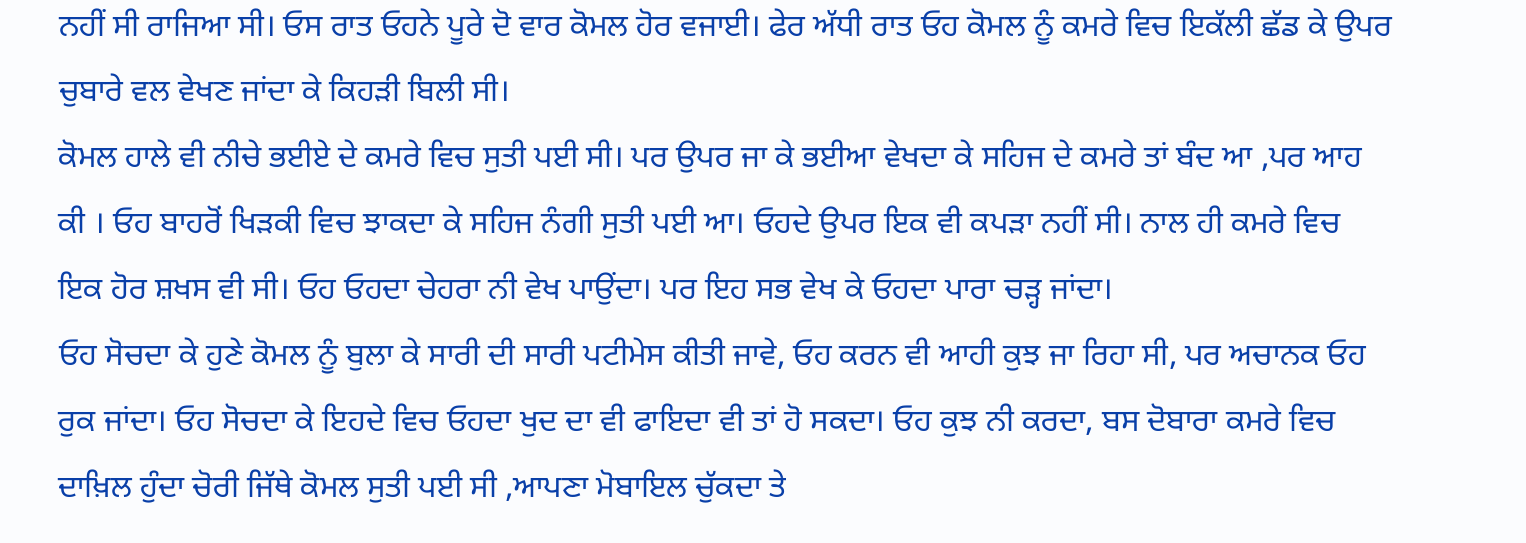ਨਹੀਂ ਸੀ ਰਾਜਿਆ ਸੀ। ਓਸ ਰਾਤ ਓਹਨੇ ਪੂਰੇ ਦੋ ਵਾਰ ਕੋਮਲ ਹੋਰ ਵਜਾਈ। ਫੇਰ ਅੱਧੀ ਰਾਤ ਓਹ ਕੋਮਲ ਨੂੰ ਕਮਰੇ ਵਿਚ ਇਕੱਲੀ ਛੱਡ ਕੇ ਉਪਰ ਚੁਬਾਰੇ ਵਲ ਵੇਖਣ ਜਾਂਦਾ ਕੇ ਕਿਹੜੀ ਬਿਲੀ ਸੀ।
ਕੋਮਲ ਹਾਲੇ ਵੀ ਨੀਚੇ ਭਈਏ ਦੇ ਕਮਰੇ ਵਿਚ ਸੁਤੀ ਪਈ ਸੀ। ਪਰ ਉਪਰ ਜਾ ਕੇ ਭਈਆ ਵੇਖਦਾ ਕੇ ਸਹਿਜ ਦੇ ਕਮਰੇ ਤਾਂ ਬੰਦ ਆ ,ਪਰ ਆਹ ਕੀ । ਓਹ ਬਾਹਰੋਂ ਖਿੜਕੀ ਵਿਚ ਝਾਕਦਾ ਕੇ ਸਹਿਜ ਨੰਗੀ ਸੁਤੀ ਪਈ ਆ। ਓਹਦੇ ਉਪਰ ਇਕ ਵੀ ਕਪੜਾ ਨਹੀਂ ਸੀ। ਨਾਲ ਹੀ ਕਮਰੇ ਵਿਚ ਇਕ ਹੋਰ ਸ਼ਖਸ ਵੀ ਸੀ। ਓਹ ਓਹਦਾ ਚੇਹਰਾ ਨੀ ਵੇਖ ਪਾਉਂਦਾ। ਪਰ ਇਹ ਸਭ ਵੇਖ ਕੇ ਓਹਦਾ ਪਾਰਾ ਚੜ੍ਹ ਜਾਂਦਾ।
ਓਹ ਸੋਚਦਾ ਕੇ ਹੁਣੇ ਕੋਮਲ ਨੂੰ ਬੁਲਾ ਕੇ ਸਾਰੀ ਦੀ ਸਾਰੀ ਪਟੀਮੇਸ ਕੀਤੀ ਜਾਵੇ, ਓਹ ਕਰਨ ਵੀ ਆਹੀ ਕੁਝ ਜਾ ਰਿਹਾ ਸੀ, ਪਰ ਅਚਾਨਕ ਓਹ ਰੁਕ ਜਾਂਦਾ। ਓਹ ਸੋਚਦਾ ਕੇ ਇਹਦੇ ਵਿਚ ਓਹਦਾ ਖੁਦ ਦਾ ਵੀ ਫਾਇਦਾ ਵੀ ਤਾਂ ਹੋ ਸਕਦਾ। ਓਹ ਕੁਝ ਨੀ ਕਰਦਾ, ਬਸ ਦੋਬਾਰਾ ਕਮਰੇ ਵਿਚ ਦਾਖ਼ਿਲ ਹੁੰਦਾ ਚੋਰੀ ਜਿੱਥੇ ਕੋਮਲ ਸੁਤੀ ਪਈ ਸੀ ,ਆਪਣਾ ਮੋਬਾਇਲ ਚੁੱਕਦਾ ਤੇ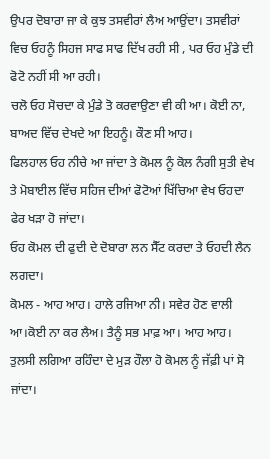ਉਪਰ ਦੋਬਾਰਾ ਜਾ ਕੇ ਕੁਝ ਤਸਵੀਰਾਂ ਲੈਅ ਆਉਂਦਾ। ਤਸਵੀਰਾਂ ਵਿਚ ਓਹਨੂੰ ਸਿਹਜ ਸਾਫ ਸਾਫ ਦਿੱਖ ਰਹੀ ਸੀ , ਪਰ ਓਹ ਮੁੰਡੇ ਦੀ ਫੋਟੋ ਨਹੀਂ ਸੀ ਆ ਰਹੀ।
ਚਲੋ ਓਹ ਸੋਚਦਾ ਕੇ ਮੁੰਡੇ ਤੋ ਕਰਵਾਉਣਾ ਵੀ ਕੀ ਆ। ਕੋਈ ਨਾ, ਬਾਅਦ ਵਿੱਚ ਦੇਖਦੇ ਆ ਇਹਨੂੰ। ਕੌਣ ਸੀ ਆਹ।
ਫਿਲਹਾਲ ਓਹ ਨੀਚੇ ਆ ਜਾਂਦਾ ਤੇ ਕੋਮਲ ਨੂੰ ਕੋਲ ਨੰਗੀ ਸੁਤੀ ਵੇਖ ਤੇ ਮੋਬਾਈਲ ਵਿੱਚ ਸਹਿਜ ਦੀਆਂ ਫੋਟੋਆਂ ਖਿੱਚਿਆ ਵੇਖ ਓਹਦਾ ਫੇਰ ਖੜਾ ਹੋ ਜਾਂਦਾ।
ਓਹ ਕੋਮਲ ਦੀ ਫੁਦੀ ਦੇ ਦੋਬਾਰਾ ਲਨ ਸੈੱਟ ਕਰਦਾ ਤੇ ਓਹਦੀ ਲੈਨ ਲਗਦਾ।
ਕੋਮਲ - ਆਹ ਆਹ। ਹਾਲੇ ਰਜਿਆ ਨੀ। ਸਵੇਰ ਹੋਣ ਵਾਲੀ ਆ।ਕੋਈ ਨਾ ਕਰ ਲੈਅ। ਤੈਨੂੰ ਸਭ ਮਾਫ਼ ਆ। ਆਹ ਆਹ।
ਤੁਲਸੀ ਲਗਿਆ ਰਹਿੰਦਾ ਦੇ ਮੁੜ ਹੌਲਾ ਹੋ ਕੋਮਲ ਨੂੰ ਜੱਫ਼ੀ ਪਾਂ ਸੋ ਜਾਂਦਾ।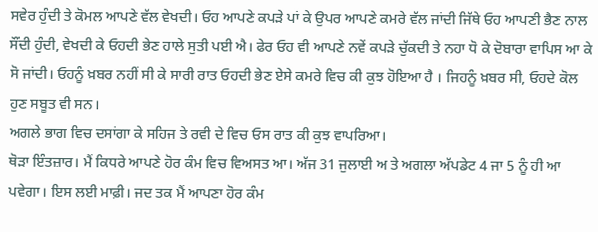ਸਵੇਰ ਹੁੰਦੀ ਤੇ ਕੋਮਲ ਆਪਣੇ ਵੱਲ ਵੇਖਦੀ। ਓਹ ਆਪਣੇ ਕਪੜੇ ਪਾਂ ਕੇ ਉਪਰ ਆਪਣੇ ਕਮਰੇ ਵੱਲ ਜਾਂਦੀ ਜਿੱਥੇ ਓਹ ਆਪਣੀ ਭੈਣ ਨਾਲ ਸੌਂਦੀ ਹੁੰਦੀ, ਵੇਖਦੀ ਕੇ ਓਹਦੀ ਭੇਣ ਹਾਲੇ ਸੁਤੀ ਪਈ ਐ। ਫੇਰ ਓਹ ਵੀ ਆਪਣੇ ਨਵੇਂ ਕਪੜੇ ਚੁੱਕਦੀ ਤੇ ਨਹਾ ਧੋ ਕੇ ਦੋਬਾਰਾ ਵਾਪਿਸ ਆ ਕੇ ਸੋ ਜਾਂਦੀ। ਓਹਨੂੰ ਖ਼ਬਰ ਨਹੀਂ ਸੀ ਕੇ ਸਾਰੀ ਰਾਤ ਓਹਦੀ ਭੇਣ ਏਸੇ ਕਮਰੇ ਵਿਚ ਕੀ ਕੁਝ ਹੋਇਆ ਹੈ । ਜਿਹਨੂੰ ਖ਼ਬਰ ਸੀ, ਓਹਦੇ ਕੋਲ ਹੁਣ ਸਬੂਤ ਵੀ ਸਨ।
ਅਗਲੇ ਭਾਗ ਵਿਚ ਦਸਾਂਗਾ ਕੇ ਸਹਿਜ ਤੇ ਰਵੀ ਦੇ ਵਿਚ ਓਸ ਰਾਤ ਕੀ ਕੁਝ ਵਾਪਰਿਆ।
ਥੋੜਾ ਇੰਤਜ਼ਾਰ। ਮੈਂ ਕਿਧਰੇ ਆਪਣੇ ਹੋਰ ਕੰਮ ਵਿਚ ਵਿਅਸਤ ਆ। ਅੱਜ 31 ਜੁਲਾਈ ਅ ਤੇ ਅਗਲਾ ਅੱਪਡੇਟ 4 ਜਾ 5 ਨੂੰ ਹੀ ਆ ਪਵੇਗਾ। ਇਸ ਲਈ ਮਾਫ਼ੀ। ਜਦ ਤਕ ਮੈਂ ਆਪਣਾ ਹੋਰ ਕੰਮ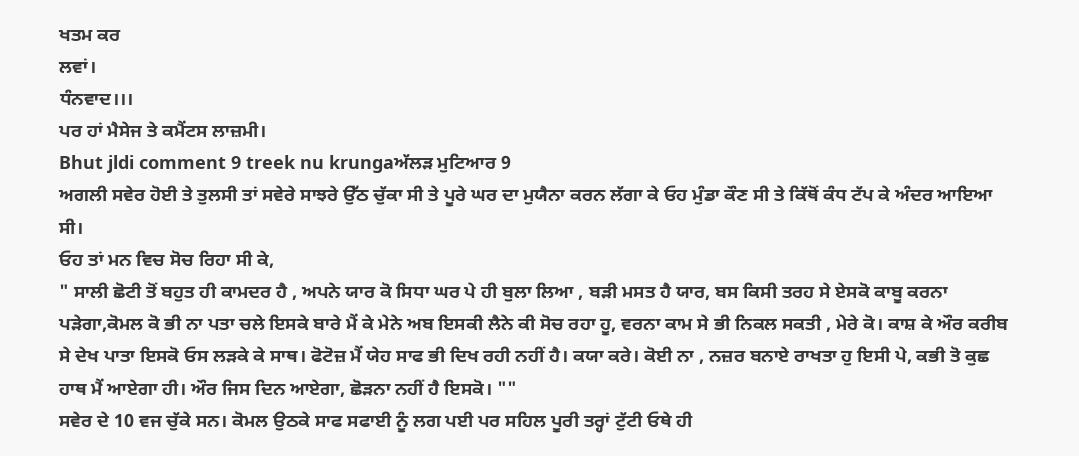ਖਤਮ ਕਰ
ਲਵਾਂ।
ਧੰਨਵਾਦ।।।
ਪਰ ਹਾਂ ਮੈਸੇਜ ਤੇ ਕਮੈਂਟਸ ਲਾਜ਼ਮੀ।
Bhut jldi comment 9 treek nu krungaਅੱਲੜ ਮੁਟਿਆਰ 9
ਅਗਲੀ ਸਵੇਰ ਹੋਈ ਤੇ ਤੁਲਸੀ ਤਾਂ ਸਵੇਰੇ ਸਾਝਰੇ ਉੱਠ ਚੁੱਕਾ ਸੀ ਤੇ ਪੂਰੇ ਘਰ ਦਾ ਮੁਯੈਨਾ ਕਰਨ ਲੱਗਾ ਕੇ ਓਹ ਮੁੰਡਾ ਕੌਣ ਸੀ ਤੇ ਕਿੱਥੋਂ ਕੰਧ ਟੱਪ ਕੇ ਅੰਦਰ ਆਇਆ ਸੀ।
ਓਹ ਤਾਂ ਮਨ ਵਿਚ ਸੋਚ ਰਿਹਾ ਸੀ ਕੇ,
" ਸਾਲੀ ਛੋਟੀ ਤੋਂ ਬਹੁਤ ਹੀ ਕਾਮਦਰ ਹੈ , ਅਪਨੇ ਯਾਰ ਕੋ ਸਿਧਾ ਘਰ ਪੇ ਹੀ ਬੁਲਾ ਲਿਆ , ਬੜੀ ਮਸਤ ਹੈ ਯਾਰ, ਬਸ ਕਿਸੀ ਤਰਹ ਸੇ ਏਸਕੋ ਕਾਬੂ ਕਰਨਾ ਪੜੇਗਾ,ਕੋਮਲ ਕੋ ਭੀ ਨਾ ਪਤਾ ਚਲੇ ਇਸਕੇ ਬਾਰੇ ਮੈਂ ਕੇ ਮੇਨੇ ਅਬ ਇਸਕੀ ਲੈਨੇ ਕੀ ਸੋਚ ਰਹਾ ਹੂ, ਵਰਨਾ ਕਾਮ ਸੇ ਭੀ ਨਿਕਲ ਸਕਤੀ , ਮੇਰੇ ਕੋ। ਕਾਸ਼ ਕੇ ਔਰ ਕਰੀਬ ਸੇ ਦੇਖ ਪਾਤਾ ਇਸਕੋ ਓਸ ਲੜਕੇ ਕੇ ਸਾਥ। ਫੋਟੋਜ਼ ਮੈਂ ਯੇਹ ਸਾਫ ਭੀ ਦਿਖ ਰਹੀ ਨਹੀਂ ਹੈ। ਕਯਾ ਕਰੇ। ਕੋਈ ਨਾ , ਨਜ਼ਰ ਬਨਾਏ ਰਾਖਤਾ ਹੁ ਇਸੀ ਪੇ, ਕਭੀ ਤੋ ਕੁਛ ਹਾਥ ਮੈਂ ਆਏਗਾ ਹੀ। ਔਰ ਜਿਸ ਦਿਨ ਆਏਗਾ, ਛੋੜਨਾ ਨਹੀਂ ਹੈ ਇਸਕੋ। ""
ਸਵੇਰ ਦੇ 10 ਵਜ ਚੁੱਕੇ ਸਨ। ਕੋਮਲ ਉਠਕੇ ਸਾਫ ਸਫਾਈ ਨੂੰ ਲਗ ਪਈ ਪਰ ਸਹਿਲ ਪੂਰੀ ਤਰ੍ਹਾਂ ਟੁੱਟੀ ਓਥੇ ਹੀ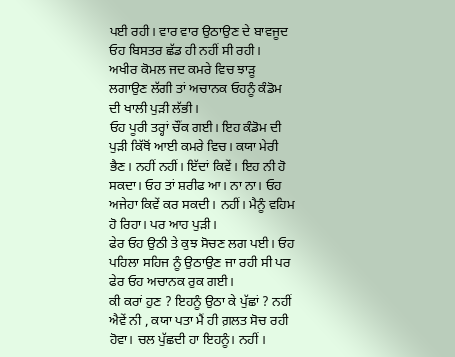ਪਈ ਰਹੀ। ਵਾਰ ਵਾਰ ਉਠਾਉਣ ਦੇ ਬਾਵਜੂਦ ਓਹ ਬਿਸਤਰ ਛੱਡ ਹੀ ਨਹੀਂ ਸੀ ਰਹੀ।
ਅਖੀਰ ਕੋਮਲ ਜਦ ਕਮਰੇ ਵਿਚ ਝਾੜੂ ਲਗਾਉਣ ਲੱਗੀ ਤਾਂ ਅਚਾਨਕ ਓਹਨੂੰ ਕੰਡੋਮ ਦੀ ਖਾਲੀ ਪੁੜੀ ਲੱਭੀ।
ਓਹ ਪੂਰੀ ਤਰ੍ਹਾਂ ਚੌਂਕ ਗਈ। ਇਹ ਕੰਡੋਮ ਦੀ ਪੁੜੀ ਕਿੱਥੋਂ ਆਈ ਕਮਰੇ ਵਿਚ। ਕਯਾ ਮੇਰੀ ਭੈਣ। ਨਹੀਂ ਨਹੀਂ। ਇੱਦਾਂ ਕਿਵੇਂ। ਇਹ ਨੀ ਹੋ ਸਕਦਾ। ਓਹ ਤਾਂ ਸ਼ਰੀਫ ਆ। ਨਾ ਨਾ। ਓਹ ਅਜੇਹਾ ਕਿਵੇਂ ਕਰ ਸਕਦੀ। ਨਹੀਂ। ਮੈਨੂੰ ਵਹਿਮ ਹੋ ਰਿਹਾ। ਪਰ ਆਹ ਪੁੜੀ।
ਫੇਰ ਓਹ ਉਠੀ ਤੇ ਕੁਝ ਸੋਚਣ ਲਗ ਪਈ। ਓਹ ਪਹਿਲਾ ਸਹਿਜ ਨੂੰ ਉਠਾਉਣ ਜਾ ਰਹੀ ਸੀ ਪਰ ਫੇਰ ਓਹ ਅਚਾਨਕ ਰੁਕ ਗਈ।
ਕੀ ਕਰਾਂ ਹੁਣ ? ਇਹਨੂੰ ਉਠਾ ਕੇ ਪੁੱਛਾਂ ? ਨਹੀਂ ਐਵੇਂ ਨੀ , ਕਯਾ ਪਤਾ ਮੈਂ ਹੀ ਗ਼ਲਤ ਸੋਚ ਰਹੀ ਹੋਵਾ। ਚਲ ਪੁੱਛਦੀ ਹਾ ਇਹਨੂੰ। ਨਹੀਂ ।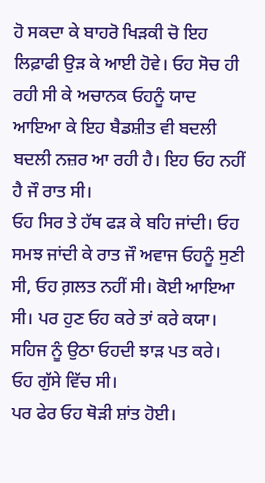ਹੋ ਸਕਦਾ ਕੇ ਬਾਹਰੋ ਖਿੜਕੀ ਚੋ ਇਹ ਲਿਫ਼ਾਫੀ ਉੜ ਕੇ ਆਈ ਹੋਵੇ। ਓਹ ਸੋਚ ਹੀ ਰਹੀ ਸੀ ਕੇ ਅਚਾਨਕ ਓਹਨੂੰ ਯਾਦ ਆਇਆ ਕੇ ਇਹ ਬੈਡਸ਼ੀਤ ਵੀ ਬਦਲੀ ਬਦਲੀ ਨਜ਼ਰ ਆ ਰਹੀ ਹੈ। ਇਹ ਓਹ ਨਹੀਂ ਹੈ ਜੌ ਰਾਤ ਸੀ।
ਓਹ ਸਿਰ ਤੇ ਹੱਥ ਫੜ ਕੇ ਬਹਿ ਜਾਂਦੀ। ਓਹ ਸਮਝ ਜਾਂਦੀ ਕੇ ਰਾਤ ਜੌ ਅਵਾਜ ਓਹਨੂੰ ਸੁਣੀ ਸੀ, ਓਹ ਗ਼ਲਤ ਨਹੀਂ ਸੀ। ਕੋਈ ਆਇਆ ਸੀ। ਪਰ ਹੁਣ ਓਹ ਕਰੇ ਤਾਂ ਕਰੇ ਕਯਾ। ਸਹਿਜ ਨੂੰ ਉਠਾ ਓਹਦੀ ਝਾੜ ਪਤ ਕਰੇ। ਓਹ ਗੁੱਸੇ ਵਿੱਚ ਸੀ।
ਪਰ ਫੇਰ ਓਹ ਥੋੜੀ ਸ਼ਾਂਤ ਹੋਈ।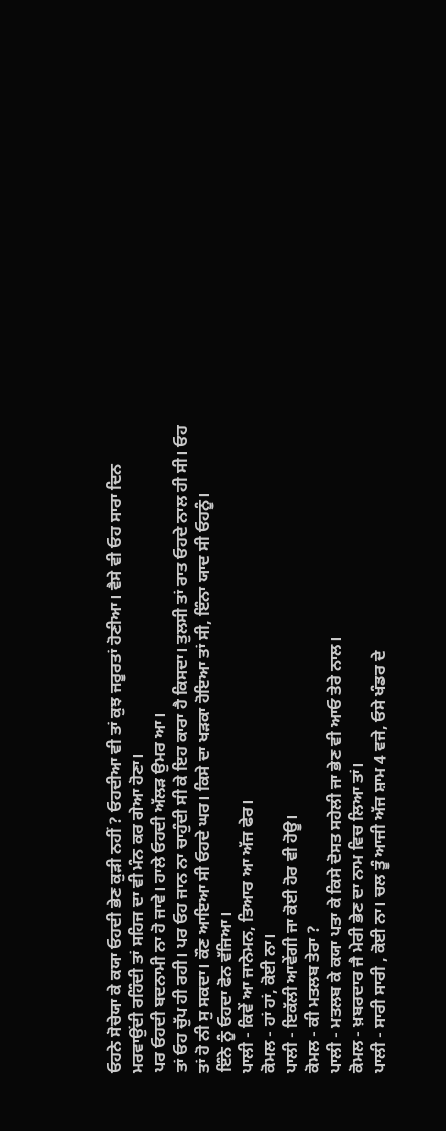ਓਹਨੇ ਸੋਚੇਯਾ ਕੇ ਕਯਾ ਓਹਦੀ ਭੇਣ ਕੁੜੀ ਨਹੀਂ ? ਓਹਦੀਆ ਵੀ ਤਾਂ ਕੁਝ ਜਰੂਰਤਾਂ ਹੋਣੀਆ। ਵੈਸੇ ਵੀ ਓਹ ਸਾਰਾ ਦਿਨ ਮਰਵਾਉਂਦੀ ਰਹਿੰਦੀ ਤਾਂ ਸਹਿਜ ਦਾ ਵੀ ਮੰਨ ਕਰ ਗੇਆ ਹੋਣਾ।
ਪਰ ਓਹਦੀ ਬਦਨਾਮੀ ਨਾ ਹੋ ਜਾਵੇ। ਹਾਲੇ ਓਹਦੀ ਅੱਲੜ ਉਮਰ ਆ।
ਤਾਂ ਓਹ ਚੁੱਪ ਹੀ ਰਹੀ। ਪਰ ਓਹ ਜਾਨ ਨਾ ਚਾਹੁੰਦੀ ਸੀ ਕੇ ਇਹ ਕਾਰਾ ਹੈ ਕਿਸਦਾ। ਤੁਲਸੀ ਤਾਂ ਰਾਤ ਓਹਦੇ ਨਾਲ ਹੀ ਸੀ। ਓਹ ਤਾਂ ਹੋ ਨੀ ਸੁ ਸਕਦਾ। ਕੌਣ ਆਇਆ ਸੀ ਓਹਦੇ ਘਰ। ਕਿਸੇ ਦਾ ਖੜਕਾ ਹੋਇਆ ਤਾਂ ਸੀ, ਇੰਨਾ ਯਾਦ ਸੀ ਓਹਨੂੰ।
ਇੰਨੇ ਨੂੰ ਓਹਦਾ ਫੋਨ ਵੱਜਿਆ।
ਪਾਲੀ - ਕਿਵੇਂ ਆ ਜਾਨੇਮਨ, ਤਿਆਰ ਆ ਅੱਜ ਫੇਰ।
ਕੋਮਲ - ਹਾਂ ਹਾਂ, ਕੋਈ ਨਾ।
ਪਾਲੀ - ਇਕੱਲੀ ਆਵੇਂਗੀ ਜਾ ਕੋਈ ਹੋਰ ਵੀ ਹੋਊ।
ਕੋਮਲ - ਕੀ ਮਤਲਬ ਤੇਰਾ ?
ਪਾਲੀ - ਮਤਲਬ ਕੇ ਕਯਾ ਪਤਾ ਕੇ ਕਿਸੇ ਦੋਸਤ ਸਹੇਲੀ ਜਾ ਭੇਣ ਵੀ ਆਓ ਤੇਰੇ ਨਾਲ।
ਕੋਮਲ - ਖ਼ਬਰਦਾਰ ਜੈ ਮੇਰੀ ਭੇਣ ਦਾ ਨਾਮ ਵਿਚ ਲਿਆ ਤਾਂ।
ਪਾਲੀ - ਸਾਰੀ ਸਾਰੀ , ਕੋਈ ਨਾ। ਚਲ ਤੂੰ ਆਜੀ ਅੱਜ ਸ਼ਾਮ 4 ਵਜੇ, ਓਸੇ ਖੰਡਰ ਦੇ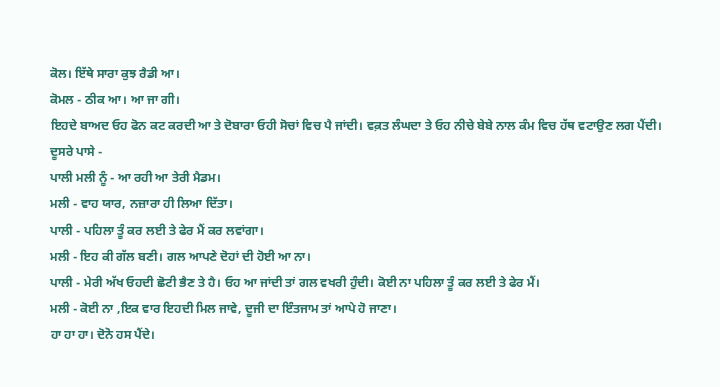ਕੋਲ। ਇੱਥੇ ਸਾਰਾ ਕੁਝ ਰੈਡੀ ਆ।
ਕੋਮਲ - ਠੀਕ ਆ। ਆ ਜਾ ਗੀ।
ਇਹਦੇ ਬਾਅਦ ਓਹ ਫੋਨ ਕਟ ਕਰਦੀ ਆ ਤੇ ਦੋਬਾਰਾ ਓਹੀ ਸੋਚਾਂ ਵਿਚ ਪੈ ਜਾਂਦੀ। ਵਕ਼ਤ ਲੰਘਦਾ ਤੇ ਓਹ ਨੀਚੇ ਬੇਬੇ ਨਾਲ ਕੰਮ ਵਿਚ ਹੱਥ ਵਟਾਉਣ ਲਗ ਪੈਂਦੀ।
ਦੂਸਰੇ ਪਾਸੇ -
ਪਾਲੀ ਮਲੀ ਨੂੰ - ਆ ਰਹੀ ਆ ਤੇਰੀ ਮੈਡਮ।
ਮਲੀ - ਵਾਹ ਯਾਰ, ਨਜ਼ਾਰਾ ਹੀ ਲਿਆ ਦਿੱਤਾ।
ਪਾਲੀ - ਪਹਿਲਾ ਤੂੰ ਕਰ ਲਈ ਤੇ ਫੇਰ ਮੈਂ ਕਰ ਲਵਾਂਗਾ।
ਮਲੀ - ਇਹ ਕੀ ਗੱਲ ਬਣੀ। ਗਲ ਆਪਣੇ ਦੋਹਾਂ ਦੀ ਹੋਈ ਆ ਨਾ।
ਪਾਲੀ - ਮੇਰੀ ਅੱਖ ਓਹਦੀ ਛੋਟੀ ਭੈਣ ਤੇ ਹੈ। ਓਹ ਆ ਜਾਂਦੀ ਤਾਂ ਗਲ ਵਖਰੀ ਹੁੰਦੀ। ਕੋਈ ਨਾ ਪਹਿਲਾ ਤੂੰ ਕਰ ਲਈ ਤੇ ਫੇਰ ਮੈਂ।
ਮਲੀ - ਕੋਈ ਨਾ ,ਇਕ ਵਾਰ ਇਹਦੀ ਮਿਲ ਜਾਵੇ, ਦੂਜੀ ਦਾ ਇੰਤਜਾਮ ਤਾਂ ਆਪੇ ਹੋ ਜਾਣਾ।
ਹਾ ਹਾ ਹਾ। ਦੋਨੋ ਹਸ ਪੈਂਦੇ।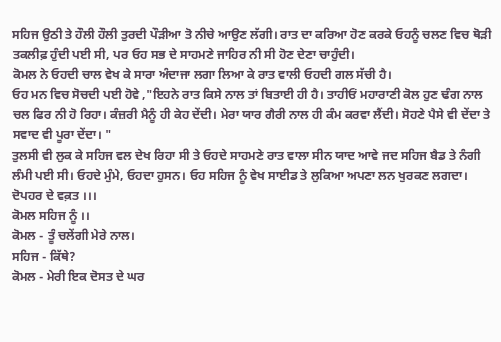ਸਹਿਜ ਉਠੀ ਤੇ ਹੌਲੀ ਹੌਲੀ ਤੁਰਦੀ ਪੌੜੀਆ ਤੋ ਨੀਚੇ ਆਉਣ ਲੱਗੀ। ਰਾਤ ਦਾ ਕਰਿਆ ਹੋਣ ਕਰਕੇ ਓਹਨੂੰ ਚਲਣ ਵਿਚ ਥੋੜੀ ਤਕਲੀਫ਼ ਹੁੰਦੀ ਪਈ ਸੀ, ਪਰ ਓਹ ਸਭ ਦੇ ਸਾਹਮਣੇ ਜਾਹਿਰ ਨੀ ਸੀ ਹੋਣ ਦੇਣਾ ਚਾਹੁੰਦੀ।
ਕੋਮਲ ਨੇ ਓਹਦੀ ਚਾਲ ਵੇਖ ਕੇ ਸਾਰਾ ਅੰਦਾਜਾ ਲਗਾ ਲਿਆ ਕੇ ਰਾਤ ਵਾਲੀ ਓਹਦੀ ਗਲ ਸੱਚੀ ਹੈ।
ਓਹ ਮਨ ਵਿਚ ਸੋਚਦੀ ਪਈ ਹੋਵੇ ,"ਇਹਨੇ ਰਾਤ ਕਿਸੇ ਨਾਲ ਤਾਂ ਬਿਤਾਈ ਹੀ ਹੈ। ਤਾਹੀਓਂ ਮਹਾਰਾਣੀ ਕੋਲ ਹੁਣ ਢੰਗ ਨਾਲ ਚਲ ਫਿਰ ਨੀ ਹੋ ਰਿਹਾ। ਕੰਜ਼ਰੀ ਮੈਨੂੰ ਹੀ ਕੇਹ ਦੇਂਦੀ। ਮੇਰਾ ਯਾਰ ਗੈਰੀ ਨਾਲ ਹੀ ਕੰਮ ਕਰਵਾ ਲੈਂਦੀ। ਸੋਹਣੇ ਪੈਸੇ ਵੀ ਦੇਂਦਾ ਤੇ ਸਵਾਦ ਵੀ ਪੂਰਾ ਦੇਂਦਾ। "
ਤੁਲਸੀ ਵੀ ਲੁਕ ਕੇ ਸਹਿਜ ਵਲ ਦੇਖ ਰਿਹਾ ਸੀ ਤੇ ਓਹਦੇ ਸਾਹਮਣੇ ਰਾਤ ਵਾਲਾ ਸੀਨ ਯਾਦ ਆਵੇ ਜਦ ਸਹਿਜ ਬੈਡ ਤੇ ਨੰਗੀ ਲੰਮੀ ਪਈ ਸੀ। ਓਹਦੇ ਮੁੰਮੇ, ਓਹਦਾ ਹੁਸਨ। ਓਹ ਸਹਿਜ ਨੂੰ ਵੇਖ ਸਾਈਡ ਤੇ ਲੁਕਿਆ ਅਪਣਾ ਲਨ ਖੁਰਕਣ ਲਗਦਾ।
ਦੋਪਹਰ ਦੇ ਵਕ਼ਤ ।।।
ਕੋਮਲ ਸਹਿਜ ਨੂੰ ।।
ਕੋਮਲ - ਤੂੰ ਚਲੇਂਗੀ ਮੇਰੇ ਨਾਲ।
ਸਹਿਜ - ਕਿੱਥੇ?
ਕੋਮਲ - ਮੇਰੀ ਇਕ ਦੋਸਤ ਦੇ ਘਰ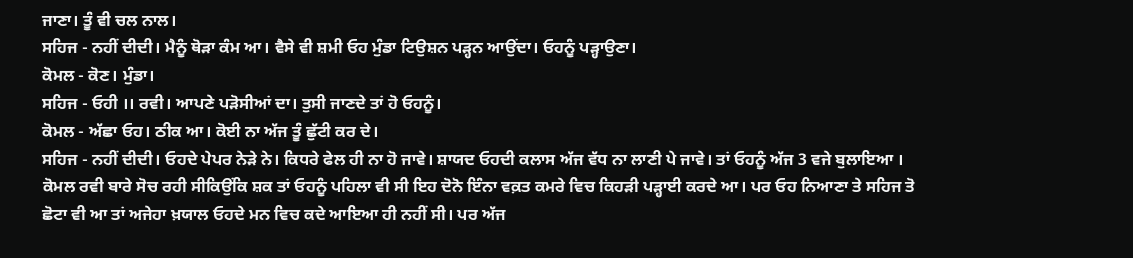ਜਾਣਾ। ਤੂੰ ਵੀ ਚਲ ਨਾਲ।
ਸਹਿਜ - ਨਹੀਂ ਦੀਦੀ। ਮੈਨੂੰ ਥੋੜਾ ਕੰਮ ਆ। ਵੈਸੇ ਵੀ ਸ਼ਮੀ ਓਹ ਮੁੰਡਾ ਟਿਉਸ਼ਨ ਪੜ੍ਹਨ ਆਉਂਦਾ। ਓਹਨੂੰ ਪੜ੍ਹਾਉਣਾ।
ਕੋਮਲ - ਕੋਣ। ਮੁੰਡਾ।
ਸਹਿਜ - ਓਹੀ ।। ਰਵੀ। ਆਪਣੇ ਪੜੋਸੀਆਂ ਦਾ। ਤੁਸੀ ਜਾਣਦੇ ਤਾਂ ਹੋ ਓਹਨੂੰ।
ਕੋਮਲ - ਅੱਛਾ ਓਹ। ਠੀਕ ਆ। ਕੋਈ ਨਾ ਅੱਜ ਤੂੰ ਛੁੱਟੀ ਕਰ ਦੇ।
ਸਹਿਜ - ਨਹੀਂ ਦੀਦੀ। ਓਹਦੇ ਪੇਪਰ ਨੇੜੇ ਨੇ। ਕਿਧਰੇ ਫੇਲ ਹੀ ਨਾ ਹੋ ਜਾਵੇ। ਸ਼ਾਯਦ ਓਹਦੀ ਕਲਾਸ ਅੱਜ ਵੱਧ ਨਾ ਲਾਣੀ ਪੇ ਜਾਵੇ। ਤਾਂ ਓਹਨੂੰ ਅੱਜ 3 ਵਜੇ ਬੁਲਾਇਆ ।
ਕੋਮਲ ਰਵੀ ਬਾਰੇ ਸੋਚ ਰਹੀ ਸੀਕਿਉਂਕਿ ਸ਼ਕ ਤਾਂ ਓਹਨੂੰ ਪਹਿਲਾ ਵੀ ਸੀ ਇਹ ਦੋਨੋ ਇੰਨਾ ਵਕ਼ਤ ਕਮਰੇ ਵਿਚ ਕਿਹੜੀ ਪੜ੍ਹਾਈ ਕਰਦੇ ਆ। ਪਰ ਓਹ ਨਿਆਣਾ ਤੇ ਸਹਿਜ ਤੋ ਛੋਟਾ ਵੀ ਆ ਤਾਂ ਅਜੇਹਾ ਖ਼ਯਾਲ ਓਹਦੇ ਮਨ ਵਿਚ ਕਦੇ ਆਇਆ ਹੀ ਨਹੀਂ ਸੀ। ਪਰ ਅੱਜ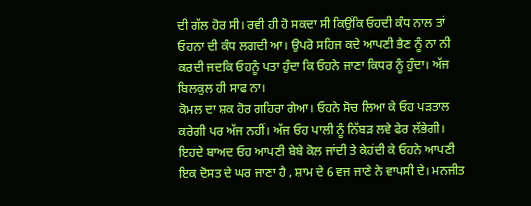ਦੀ ਗੱਲ ਹੋਰ ਸੀ। ਰਵੀ ਹੀ ਹੋ ਸਕਦਾ ਸੀ ਕਿਉਂਕਿ ਓਹਦੀ ਕੰਧ ਨਾਲ ਤਾਂ ਓਹਨਾ ਦੀ ਕੰਧ ਲਗਦੀ ਆ। ਉਪਰੋ ਸਹਿਜ ਕਦੇ ਆਪਣੀ ਭੈਣ ਨੂੰ ਨਾ ਨੀ ਕਰਦੀ ਜਦਕਿ ਓਹਨੂੰ ਪਤਾ ਹੁੰਦਾ ਕਿ ਓਹਨੇ ਜਾਣਾ ਕਿਧਰ ਨੂੰ ਹੁੰਦਾ। ਅੱਜ ਬਿਲਕੁਲ ਹੀ ਸਾਫ ਨਾ।
ਕੋਮਲ ਦਾ ਸ਼ਕ ਹੋਰ ਗਹਿਰਾ ਗੇਆ। ਓਹਨੇ ਸੋਚ ਲਿਆ ਕੇ ਓਹ ਪੜਤਾਲ ਕਰੇਗੀ ਪਰ ਅੱਜ ਨਹੀਂ। ਅੱਜ ਓਹ ਪਾਲੀ ਨੂੰ ਨਿੱਬੜ ਲਵੇ ਫੇਰ ਲੱਭੇਗੀ।
ਇਹਦੇ ਬਾਅਦ ਓਹ ਆਪਣੀ ਬੇਬੇ ਕੋਲ ਜਾਂਦੀ ਤੇ ਕੇਹਂਦੀ ਕੇ ਓਹਨੇ ਆਪਣੀ ਇਕ ਦੋਸਤ ਦੇ ਘਰ ਜਾਣਾ ਹੈ , ਸ਼ਾਮ ਦੇ 6 ਵਜ ਜਾਣੇ ਨੇ ਵਾਪਸੀ ਦੇ। ਮਨਜੀਤ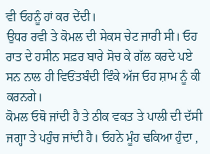ਵੀ ਓਹਨੂੰ ਹਾਂ ਕਰ ਦੇਂਦੀ।
ਉਧਰ ਰਵੀ ਤੇ ਕੋਮਲ ਦੀ ਸੇਕਸ ਚੇਟ ਜਾਰੀ ਸੀ। ਓਹ ਰਾਤ ਦੇ ਹਸੀਨ ਸਫ਼ਰ ਬਾਰੇ ਸੋਚ ਕੇ ਗੱਲ ਕਰਦੇ ਪਏ ਸਨ ਨਾਲ ਹੀ ਵਿਓਂਤਬੰਦੀ ਵਿੰਕੇ ਅੱਜ ਓਹ ਸ਼ਾਮ ਨੂੰ ਕੀ ਕਰਨਗੇ।
ਕੋਮਲ ਓਥੋ ਜਾਂਦੀ ਹੈ ਤੇ ਠੀਕ ਵਕਤ ਤੇ ਪਾਲੀ ਦੀ ਦੱਸੀ ਜਗ੍ਹਾ ਤੇ ਪਹੁੰਚ ਜਾਂਦੀ ਹੈ। ਓਹਨੇ ਮੂੰਹ ਢਕਿਆ ਹੁੰਦਾ ,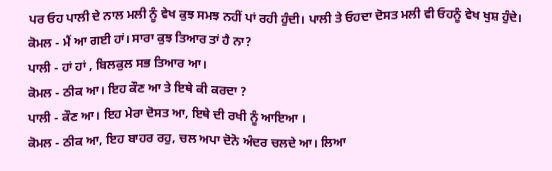ਪਰ ਓਹ ਪਾਲੀ ਦੇ ਨਾਲ ਮਲੀ ਨੂੰ ਵੇਖ ਕੁਝ ਸਮਝ ਨਹੀਂ ਪਾਂ ਰਹੀ ਹੁੰਦੀ। ਪਾਲੀ ਤੇ ਓਹਦਾ ਦੋਸਤ ਮਲੀ ਵੀ ਓਹਨੂੰ ਵੇਖ ਖੁਸ਼ ਹੁੰਦੇ।
ਕੋਮਲ - ਮੈਂ ਆ ਗਈ ਹਾਂ। ਸਾਰਾ ਕੁਝ ਤਿਆਰ ਤਾਂ ਹੈ ਨਾ?
ਪਾਲੀ - ਹਾਂ ਹਾਂ , ਬਿਲਕੁਲ ਸਭ ਤਿਆਰ ਆ।
ਕੋਮਲ - ਠੀਕ ਆ। ਇਹ ਕੌਣ ਆ ਤੇ ਇਥੇ ਕੀ ਕਰਦਾ ?
ਪਾਲੀ - ਕੌਣ ਆ। ਇਹ ਮੇਰਾ ਦੋਸਤ ਆ, ਇਥੇ ਦੀ ਰਖੀ ਨੂੰ ਆਇਆ ।
ਕੋਮਲ - ਠੀਕ ਆ, ਇਹ ਬਾਹਰ ਰਹੁ, ਚਲ ਅਪਾ ਦੋਨੋ ਅੰਦਰ ਚਲਦੇ ਆ। ਲਿਆ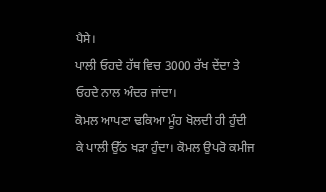ਪੈਸੇ।
ਪਾਲੀ ਓਹਦੇ ਹੱਥ ਵਿਚ 3000 ਰੱਖ ਦੇਂਦਾ ਤੇ ਓਹਦੇ ਨਾਲ ਅੰਦਰ ਜਾਂਦਾ।
ਕੋਮਲ ਆਪਣਾ ਢਕਿਆ ਮੂੰਹ ਖੋਲਦੀ ਹੀ ਹੁੰਦੀ ਕੇ ਪਾਲੀ ਉੱਠ ਖੜਾ ਹੁੰਦਾ। ਕੋਮਲ ਉਪਰੋ ਕਮੀਜ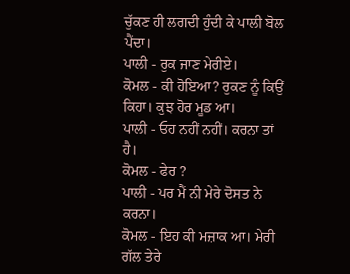ਚੁੱਕਣ ਹੀ ਲਗਦੀ ਹੁੰਦੀ ਕੇ ਪਾਲੀ ਬੋਲ ਪੈਂਦਾ।
ਪਾਲੀ - ਰੁਕ ਜਾਣ ਮੇਰੀਏ।
ਕੋਮਲ - ਕੀ ਹੋਇਆ? ਰੁਕਣ ਨੂੰ ਕਿਉਂ ਕਿਹਾ। ਕੁਝ ਹੋਰ ਮੂਡ ਆ।
ਪਾਲੀ - ਓਹ ਨਹੀਂ ਨਹੀਂ। ਕਰਨਾ ਤਾਂ ਹੈ।
ਕੋਮਲ - ਫੇਰ ?
ਪਾਲੀ - ਪਰ ਮੈਂ ਨੀ ਮੇਰੇ ਦੋਸਤ ਨੇ ਕਰਨਾ।
ਕੋਮਲ - ਇਹ ਕੀ ਮਜ਼ਾਕ ਆ। ਮੇਰੀ ਗੱਲ ਤੇਰੇ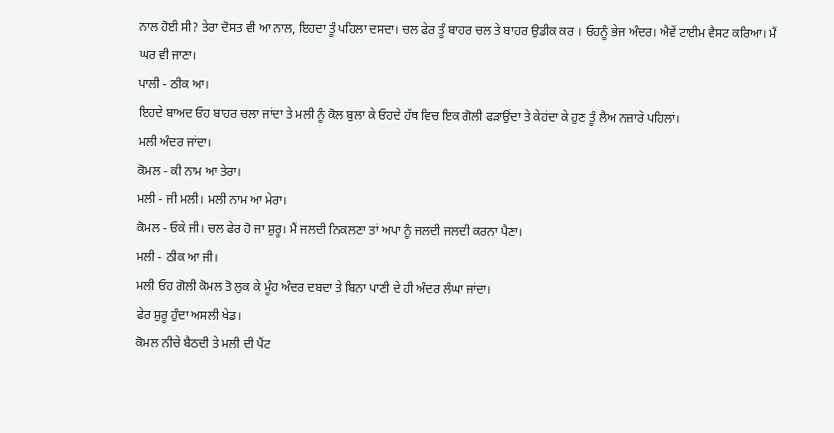ਨਾਲ ਹੋਈ ਸੀ? ਤੇਰਾ ਦੋਸਤ ਵੀ ਆ ਨਾਲ, ਇਹਦਾ ਤੂੰ ਪਹਿਲਾ ਦਸਦਾ। ਚਲ ਫੇਰ ਤੂੰ ਬਾਹਰ ਚਲ ਤੇ ਬਾਹਰ ਉਡੀਕ ਕਰ । ਓਹਨੂੰ ਭੇਜ ਅੰਦਰ। ਐਵੇਂ ਟਾਈਮ ਵੈਸਟ ਕਰਿਆ। ਮੈਂ ਘਰ ਵੀ ਜਾਣਾ।
ਪਾਲੀ - ਠੀਕ ਆ।
ਇਹਦੇ ਬਾਅਦ ਓਹ ਬਾਹਰ ਚਲਾ ਜਾਂਦਾ ਤੇ ਮਲੀ ਨੂੰ ਕੋਲ ਬੁਲਾ ਕੇ ਓਹਦੇ ਹੱਥ ਵਿਚ ਇਕ ਗੋਲੀ ਫੜਾਉਂਦਾ ਤੇ ਕੇਹਂਦਾ ਕੇ ਹੁਣ ਤੂੰ ਲੈਅ ਨਜ਼ਾਰੇ ਪਹਿਲਾਂ।
ਮਲੀ ਅੰਦਰ ਜਾਂਦਾ।
ਕੋਮਲ - ਕੀ ਨਾਮ ਆ ਤੇਰਾ।
ਮਲੀ - ਜੀ ਮਲੀ। ਮਲੀ ਨਾਮ ਆ ਮੇਰਾ।
ਕੋਮਲ - ਓਕੇ ਜੀ। ਚਲ ਫੇਰ ਹੋ ਜਾ ਸ਼ੁਰੂ। ਮੈਂ ਜਲਦੀ ਨਿਕਲਣਾ ਤਾਂ ਅਪਾ ਨੂੰ ਜਲਦੀ ਜਲਦੀ ਕਰਨਾ ਪੈਣਾ।
ਮਲੀ - ਠੀਕ ਆ ਜੀ।
ਮਲੀ ਓਹ ਗੋਲੀ ਕੋਮਲ ਤੋ ਲੁਕ ਕੇ ਮੂੰਹ ਅੰਦਰ ਦਬਦਾ ਤੇ ਬਿਨਾ ਪਾਣੀ ਦੇ ਹੀ ਅੰਦਰ ਲੰਘਾ ਜਾਂਦਾ।
ਫੇਰ ਸ਼ੁਰੂ ਹੁੰਦਾ ਅਸਲੀ ਖੇਡ।
ਕੋਮਲ ਨੀਚੇ ਬੈਠਦੀ ਤੇ ਮਲੀ ਦੀ ਪੈਂਟ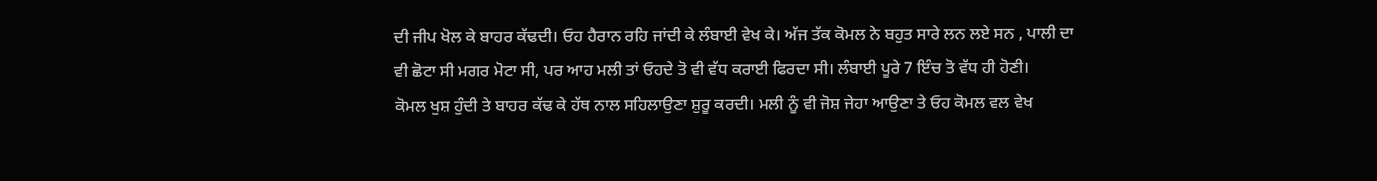ਦੀ ਜੀਪ ਖੋਲ ਕੇ ਬਾਹਰ ਕੱਢਦੀ। ਓਹ ਹੈਰਾਨ ਰਹਿ ਜਾਂਦੀ ਕੇ ਲੰਬਾਈ ਵੇਖ ਕੇ। ਅੱਜ ਤੱਕ ਕੋਮਲ ਨੇ ਬਹੁਤ ਸਾਰੇ ਲਨ ਲਏ ਸਨ , ਪਾਲੀ ਦਾ ਵੀ ਛੋਟਾ ਸੀ ਮਗਰ ਮੋਟਾ ਸੀ, ਪਰ ਆਹ ਮਲੀ ਤਾਂ ਓਹਦੇ ਤੋ ਵੀ ਵੱਧ ਕਰਾਈ ਫਿਰਦਾ ਸੀ। ਲੰਬਾਈ ਪੂਰੇ 7 ਇੰਚ ਤੋ ਵੱਧ ਹੀ ਹੋਣੀ।
ਕੋਮਲ ਖੁਸ਼ ਹੁੰਦੀ ਤੇ ਬਾਹਰ ਕੱਢ ਕੇ ਹੱਥ ਨਾਲ ਸਹਿਲਾਉਣਾ ਸ਼ੁਰੂ ਕਰਦੀ। ਮਲੀ ਨੂੰ ਵੀ ਜੋਸ਼ ਜੇਹਾ ਆਉਣਾ ਤੇ ਓਹ ਕੋਮਲ ਵਲ ਵੇਖ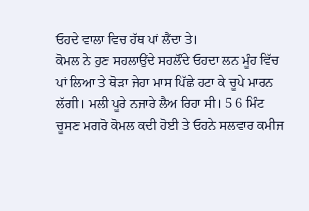ਓਹਦੇ ਵਾਲਾ ਵਿਚ ਹੱਥ ਪਾਂ ਲੈਂਦਾ ਤੇ।
ਕੋਮਲ ਨੇ ਹੁਣ ਸਹਲਾਉਂਦੇ ਸਹਲੌਂਦੇ ਓਹਦਾ ਲਨ ਮੂੰਹ ਵਿੱਚ ਪਾਂ ਲਿਆ ਤੇ ਥੋੜਾ ਜੇਹਾ ਮਾਸ ਪਿੱਛੇ ਹਟਾ ਕੇ ਚੂਪੇ ਮਾਰਨ ਲੱਗੀ। ਮਲੀ ਪੂਰੇ ਨਜਾਰੇ ਲੈਅ ਰਿਹਾ ਸੀ। 5 6 ਮਿੰਟ ਚੂਸਣ ਮਗਰੋ ਕੋਮਲ ਕਦੀ ਹੋਈ ਤੇ ਓਹਨੇ ਸਲਵਾਰ ਕਮੀਜ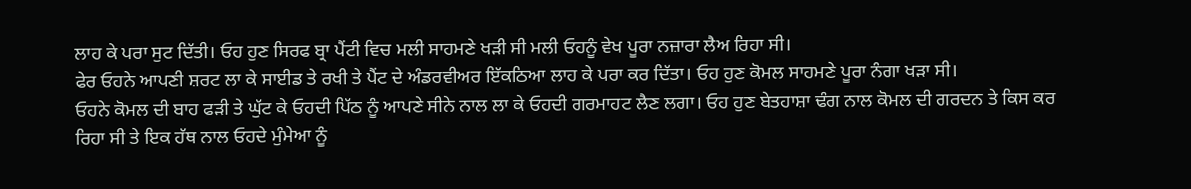ਲਾਹ ਕੇ ਪਰਾ ਸੁਟ ਦਿੱਤੀ। ਓਹ ਹੁਣ ਸਿਰਫ ਬ੍ਰਾ ਪੈਂਟੀ ਵਿਚ ਮਲੀ ਸਾਹਮਣੇ ਖੜੀ ਸੀ ਮਲੀ ਓਹਨੂੰ ਵੇਖ ਪੂਰਾ ਨਜ਼ਾਰਾ ਲੈਅ ਰਿਹਾ ਸੀ।
ਫੇਰ ਓਹਨੇ ਆਪਣੀ ਸ਼ਰਟ ਲਾ ਕੇ ਸਾਈਡ ਤੇ ਰਖੀ ਤੇ ਪੈਂਟ ਦੇ ਅੰਡਰਵੀਅਰ ਇੱਕਠਿਆ ਲਾਹ ਕੇ ਪਰਾ ਕਰ ਦਿੱਤਾ। ਓਹ ਹੁਣ ਕੋਮਲ ਸਾਹਮਣੇ ਪੂਰਾ ਨੰਗਾ ਖੜਾ ਸੀ।
ਓਹਨੇ ਕੋਮਲ ਦੀ ਬਾਹ ਫੜੀ ਤੇ ਘੁੱਟ ਕੇ ਓਹਦੀ ਪਿੱਠ ਨੂੰ ਆਪਣੇ ਸੀਨੇ ਨਾਲ ਲਾ ਕੇ ਓਹਦੀ ਗਰਮਾਹਟ ਲੈਣ ਲਗਾ। ਓਹ ਹੁਣ ਬੇਤਹਾਸ਼ਾ ਢੰਗ ਨਾਲ ਕੋਮਲ ਦੀ ਗਰਦਨ ਤੇ ਕਿਸ ਕਰ ਰਿਹਾ ਸੀ ਤੇ ਇਕ ਹੱਥ ਨਾਲ ਓਹਦੇ ਮੁੰਮੇਆ ਨੂੰ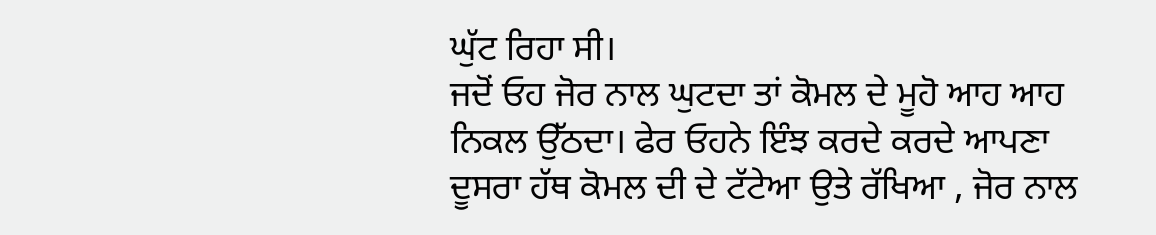ਘੁੱਟ ਰਿਹਾ ਸੀ।
ਜਦੋਂ ਓਹ ਜੋਰ ਨਾਲ ਘੁਟਦਾ ਤਾਂ ਕੋਮਲ ਦੇ ਮੂਹੋ ਆਹ ਆਹ ਨਿਕਲ ਉੱਠਦਾ। ਫੇਰ ਓਹਨੇ ਇੰਝ ਕਰਦੇ ਕਰਦੇ ਆਪਣਾ ਦੂਸਰਾ ਹੱਥ ਕੋਮਲ ਦੀ ਦੇ ਟੱਟੇਆ ਉਤੇ ਰੱਖਿਆ , ਜੋਰ ਨਾਲ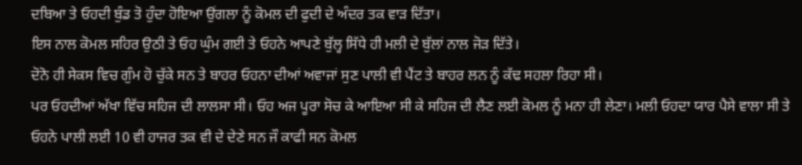ਦਬਿਆ ਤੇ ਓਹਦੀ ਬੁੰਡ ਤੋ ਹੁੰਦਾ ਹੋਇਆ ਉਂਗਲਾ ਨੂੰ ਕੋਮਲ ਦੀ ਫੁਦੀ ਦੇ ਅੰਦਰ ਤਕ ਵਾੜ ਦਿੱਤਾ।
ਇਸ ਨਾਲ ਕੋਮਲ ਸਹਿਰ ਉਠੀ ਤੇ ਓਹ ਘੁੰਮ ਗਈ ਤੇ ਓਹਨੇ ਆਪਣੇ ਬੁੱਲ੍ਹ ਸਿੱਧੇ ਹੀ ਮਲੀ ਦੇ ਬੁੱਲਾਂ ਨਾਲ ਜੋੜ ਦਿੱਤੇ।
ਦੋਨੋ ਹੀ ਸੇਕਸ ਵਿਚ ਗੁੰਮ ਹੋ ਚੁੱਕੇ ਸਨ ਤੇ ਬਾਹਰ ਓਹਨਾ ਦੀਆਂ ਅਵਾਜਾਂ ਸੁਣ ਪਾਲੀ ਵੀ ਪੈਂਟ ਤੇ ਬਾਹਰ ਲਨ ਨੂੰ ਕੱਢ ਸਹਲਾ ਰਿਹਾ ਸੀ।
ਪਰ ਓਹਦੀਆਂ ਅੱਖਾ ਵਿੱਚ ਸਹਿਜ ਦੀ ਲਾਲਸਾ ਸੀ। ਓਹ ਅਜ ਪੂਰਾ ਸੋਚ ਕੇ ਆਇਆ ਸੀ ਕੇ ਸਹਿਜ ਦੀ ਲੈਣ ਲਈ ਕੋਮਲ ਨੂੰ ਮਨਾ ਹੀ ਲੇਣਾ। ਮਲੀ ਓਹਦਾ ਯਾਰ ਪੈਸੇ ਵਾਲਾ ਸੀ ਤੇ ਓਹਨੇ ਪਾਲੀ ਲਈ 10 ਵੀ ਹਾਜਰ ਤਕ ਵੀ ਦੇ ਦੇਣੇ ਸਨ ਜੌ ਕਾਫੀ ਸਨ ਕੋਮਲ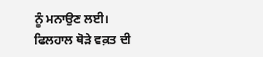ਨੂੰ ਮਨਾਉਣ ਲਈ।
ਫਿਲਹਾਲ ਥੋੜੇ ਵਕ਼ਤ ਦੀ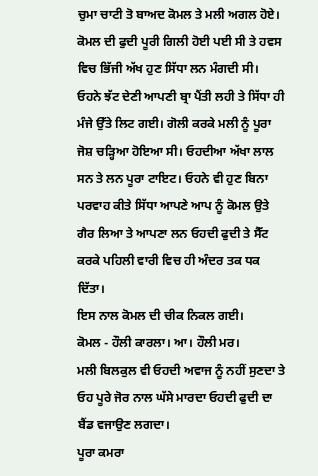ਚੁਮਾ ਚਾਟੀ ਤੋ ਬਾਅਦ ਕੋਮਲ ਤੇ ਮਲੀ ਅਗਲ ਹੋਏ। ਕੋਮਲ ਦੀ ਫੁਦੀ ਪੂਰੀ ਗਿਲੀ ਹੋਈ ਪਈ ਸੀ ਤੇ ਹਵਸ ਵਿਚ ਭਿੱਜੀ ਅੱਖ ਹੁਣ ਸਿੱਧਾ ਲਨ ਮੰਗਦੀ ਸੀ।
ਓਹਨੇ ਝੱਟ ਦੇਣੀ ਆਪਣੀ ਬ੍ਰਾ ਪੈਂਤੀ ਲਹੀ ਤੇ ਸਿੱਧਾ ਹੀ ਮੰਜੇ ਉੱਤੇ ਲਿਟ ਗਈ। ਗੋਲੀ ਕਰਕੇ ਮਲੀ ਨੂੰ ਪੂਰਾ ਜੋਸ਼ ਚੜ੍ਹਿਆ ਹੋਇਆ ਸੀ। ਓਹਦੀਆ ਅੱਖਾ ਲਾਲ ਸਨ ਤੇ ਲਨ ਪੂਰਾ ਟਾਇਟ। ਓਹਨੇ ਵੀ ਹੁਣ ਬਿਨਾ ਪਰਵਾਹ ਕੀਤੇ ਸਿੱਧਾ ਆਪਣੇ ਆਪ ਨੂੰ ਕੋਮਲ ਉਤੇ ਗੈਰ ਲਿਆ ਤੇ ਆਪਣਾ ਲਨ ਓਹਦੀ ਫੁਦੀ ਤੇ ਸੈੱਟ ਕਰਕੇ ਪਹਿਲੀ ਵਾਰੀ ਵਿਚ ਹੀ ਅੰਦਰ ਤਕ ਧਕ ਦਿੱਤਾ।
ਇਸ ਨਾਲ ਕੋਮਲ ਦੀ ਚੀਕ ਨਿਕਲ ਗਈ।
ਕੋਮਲ - ਹੌਲੀ ਕਾਰਲਾ। ਆ। ਹੌਲੀ ਮਰ।
ਮਲੀ ਬਿਲਕੁਲ ਵੀ ਓਹਦੀ ਅਵਾਜ ਨੂੰ ਨਹੀਂ ਸੁਣਦਾ ਤੇ ਓਹ ਪੂਰੇ ਜੋਰ ਨਾਲ ਘੱਸੇ ਮਾਰਦਾ ਓਹਦੀ ਫੁਦੀ ਦਾ ਬੈਂਡ ਵਜਾਉਣ ਲਗਦਾ।
ਪੂਰਾ ਕਮਰਾ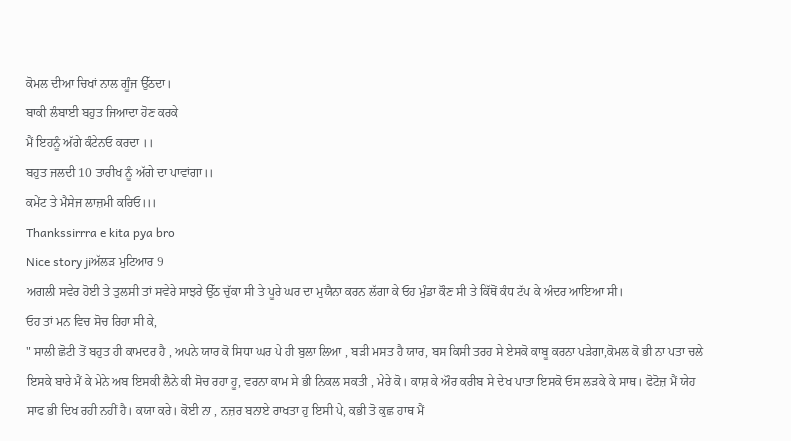ਕੋਮਲ ਦੀਆ ਚਿਖਾਂ ਨਾਲ ਗੂੰਜ ਉੱਠਦਾ।
ਬਾਕੀ ਲੰਬਾਈ ਬਹੁਤ ਜਿਆਦਾ ਹੋਣ ਕਰਕੇ
ਮੈਂ ਇਹਨੂੰ ਅੱਗੇ ਕੰਟੇਨਓ ਕਰਦਾ ।।
ਬਹੁਤ ਜਲਦੀ 10 ਤਾਰੀਖ ਨੂੰ ਅੱਗੇ ਦਾ ਪਾਵਾਂਗਾ।।
ਕਮੇਂਟ ਤੇ ਮੈਸੇਜ ਲਾਜ਼ਮੀ ਕਰਿਓ।।।
Thankssirrra e kita pya bro
Nice story jiਅੱਲੜ ਮੁਟਿਆਰ 9
ਅਗਲੀ ਸਵੇਰ ਹੋਈ ਤੇ ਤੁਲਸੀ ਤਾਂ ਸਵੇਰੇ ਸਾਝਰੇ ਉੱਠ ਚੁੱਕਾ ਸੀ ਤੇ ਪੂਰੇ ਘਰ ਦਾ ਮੁਯੈਨਾ ਕਰਨ ਲੱਗਾ ਕੇ ਓਹ ਮੁੰਡਾ ਕੌਣ ਸੀ ਤੇ ਕਿੱਥੋਂ ਕੰਧ ਟੱਪ ਕੇ ਅੰਦਰ ਆਇਆ ਸੀ।
ਓਹ ਤਾਂ ਮਨ ਵਿਚ ਸੋਚ ਰਿਹਾ ਸੀ ਕੇ,
" ਸਾਲੀ ਛੋਟੀ ਤੋਂ ਬਹੁਤ ਹੀ ਕਾਮਦਰ ਹੈ , ਅਪਨੇ ਯਾਰ ਕੋ ਸਿਧਾ ਘਰ ਪੇ ਹੀ ਬੁਲਾ ਲਿਆ , ਬੜੀ ਮਸਤ ਹੈ ਯਾਰ, ਬਸ ਕਿਸੀ ਤਰਹ ਸੇ ਏਸਕੋ ਕਾਬੂ ਕਰਨਾ ਪੜੇਗਾ,ਕੋਮਲ ਕੋ ਭੀ ਨਾ ਪਤਾ ਚਲੇ ਇਸਕੇ ਬਾਰੇ ਮੈਂ ਕੇ ਮੇਨੇ ਅਬ ਇਸਕੀ ਲੈਨੇ ਕੀ ਸੋਚ ਰਹਾ ਹੂ, ਵਰਨਾ ਕਾਮ ਸੇ ਭੀ ਨਿਕਲ ਸਕਤੀ , ਮੇਰੇ ਕੋ। ਕਾਸ਼ ਕੇ ਔਰ ਕਰੀਬ ਸੇ ਦੇਖ ਪਾਤਾ ਇਸਕੋ ਓਸ ਲੜਕੇ ਕੇ ਸਾਥ। ਫੋਟੋਜ਼ ਮੈਂ ਯੇਹ ਸਾਫ ਭੀ ਦਿਖ ਰਹੀ ਨਹੀਂ ਹੈ। ਕਯਾ ਕਰੇ। ਕੋਈ ਨਾ , ਨਜ਼ਰ ਬਨਾਏ ਰਾਖਤਾ ਹੁ ਇਸੀ ਪੇ, ਕਭੀ ਤੋ ਕੁਛ ਹਾਥ ਮੈਂ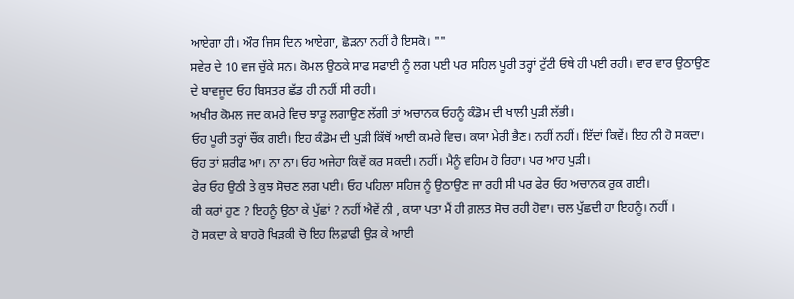ਆਏਗਾ ਹੀ। ਔਰ ਜਿਸ ਦਿਨ ਆਏਗਾ, ਛੋੜਨਾ ਨਹੀਂ ਹੈ ਇਸਕੋ। ""
ਸਵੇਰ ਦੇ 10 ਵਜ ਚੁੱਕੇ ਸਨ। ਕੋਮਲ ਉਠਕੇ ਸਾਫ ਸਫਾਈ ਨੂੰ ਲਗ ਪਈ ਪਰ ਸਹਿਲ ਪੂਰੀ ਤਰ੍ਹਾਂ ਟੁੱਟੀ ਓਥੇ ਹੀ ਪਈ ਰਹੀ। ਵਾਰ ਵਾਰ ਉਠਾਉਣ ਦੇ ਬਾਵਜੂਦ ਓਹ ਬਿਸਤਰ ਛੱਡ ਹੀ ਨਹੀਂ ਸੀ ਰਹੀ।
ਅਖੀਰ ਕੋਮਲ ਜਦ ਕਮਰੇ ਵਿਚ ਝਾੜੂ ਲਗਾਉਣ ਲੱਗੀ ਤਾਂ ਅਚਾਨਕ ਓਹਨੂੰ ਕੰਡੋਮ ਦੀ ਖਾਲੀ ਪੁੜੀ ਲੱਭੀ।
ਓਹ ਪੂਰੀ ਤਰ੍ਹਾਂ ਚੌਂਕ ਗਈ। ਇਹ ਕੰਡੋਮ ਦੀ ਪੁੜੀ ਕਿੱਥੋਂ ਆਈ ਕਮਰੇ ਵਿਚ। ਕਯਾ ਮੇਰੀ ਭੈਣ। ਨਹੀਂ ਨਹੀਂ। ਇੱਦਾਂ ਕਿਵੇਂ। ਇਹ ਨੀ ਹੋ ਸਕਦਾ। ਓਹ ਤਾਂ ਸ਼ਰੀਫ ਆ। ਨਾ ਨਾ। ਓਹ ਅਜੇਹਾ ਕਿਵੇਂ ਕਰ ਸਕਦੀ। ਨਹੀਂ। ਮੈਨੂੰ ਵਹਿਮ ਹੋ ਰਿਹਾ। ਪਰ ਆਹ ਪੁੜੀ।
ਫੇਰ ਓਹ ਉਠੀ ਤੇ ਕੁਝ ਸੋਚਣ ਲਗ ਪਈ। ਓਹ ਪਹਿਲਾ ਸਹਿਜ ਨੂੰ ਉਠਾਉਣ ਜਾ ਰਹੀ ਸੀ ਪਰ ਫੇਰ ਓਹ ਅਚਾਨਕ ਰੁਕ ਗਈ।
ਕੀ ਕਰਾਂ ਹੁਣ ? ਇਹਨੂੰ ਉਠਾ ਕੇ ਪੁੱਛਾਂ ? ਨਹੀਂ ਐਵੇਂ ਨੀ , ਕਯਾ ਪਤਾ ਮੈਂ ਹੀ ਗ਼ਲਤ ਸੋਚ ਰਹੀ ਹੋਵਾ। ਚਲ ਪੁੱਛਦੀ ਹਾ ਇਹਨੂੰ। ਨਹੀਂ ।
ਹੋ ਸਕਦਾ ਕੇ ਬਾਹਰੋ ਖਿੜਕੀ ਚੋ ਇਹ ਲਿਫ਼ਾਫੀ ਉੜ ਕੇ ਆਈ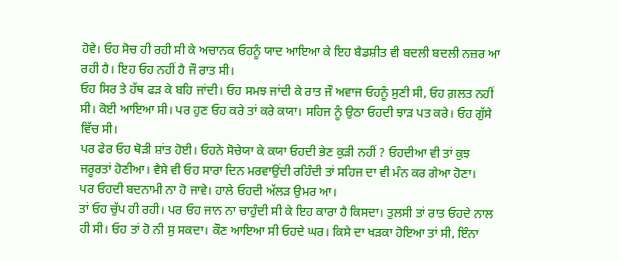ਹੋਵੇ। ਓਹ ਸੋਚ ਹੀ ਰਹੀ ਸੀ ਕੇ ਅਚਾਨਕ ਓਹਨੂੰ ਯਾਦ ਆਇਆ ਕੇ ਇਹ ਬੈਡਸ਼ੀਤ ਵੀ ਬਦਲੀ ਬਦਲੀ ਨਜ਼ਰ ਆ ਰਹੀ ਹੈ। ਇਹ ਓਹ ਨਹੀਂ ਹੈ ਜੌ ਰਾਤ ਸੀ।
ਓਹ ਸਿਰ ਤੇ ਹੱਥ ਫੜ ਕੇ ਬਹਿ ਜਾਂਦੀ। ਓਹ ਸਮਝ ਜਾਂਦੀ ਕੇ ਰਾਤ ਜੌ ਅਵਾਜ ਓਹਨੂੰ ਸੁਣੀ ਸੀ, ਓਹ ਗ਼ਲਤ ਨਹੀਂ ਸੀ। ਕੋਈ ਆਇਆ ਸੀ। ਪਰ ਹੁਣ ਓਹ ਕਰੇ ਤਾਂ ਕਰੇ ਕਯਾ। ਸਹਿਜ ਨੂੰ ਉਠਾ ਓਹਦੀ ਝਾੜ ਪਤ ਕਰੇ। ਓਹ ਗੁੱਸੇ ਵਿੱਚ ਸੀ।
ਪਰ ਫੇਰ ਓਹ ਥੋੜੀ ਸ਼ਾਂਤ ਹੋਈ। ਓਹਨੇ ਸੋਚੇਯਾ ਕੇ ਕਯਾ ਓਹਦੀ ਭੇਣ ਕੁੜੀ ਨਹੀਂ ? ਓਹਦੀਆ ਵੀ ਤਾਂ ਕੁਝ ਜਰੂਰਤਾਂ ਹੋਣੀਆ। ਵੈਸੇ ਵੀ ਓਹ ਸਾਰਾ ਦਿਨ ਮਰਵਾਉਂਦੀ ਰਹਿੰਦੀ ਤਾਂ ਸਹਿਜ ਦਾ ਵੀ ਮੰਨ ਕਰ ਗੇਆ ਹੋਣਾ।
ਪਰ ਓਹਦੀ ਬਦਨਾਮੀ ਨਾ ਹੋ ਜਾਵੇ। ਹਾਲੇ ਓਹਦੀ ਅੱਲੜ ਉਮਰ ਆ।
ਤਾਂ ਓਹ ਚੁੱਪ ਹੀ ਰਹੀ। ਪਰ ਓਹ ਜਾਨ ਨਾ ਚਾਹੁੰਦੀ ਸੀ ਕੇ ਇਹ ਕਾਰਾ ਹੈ ਕਿਸਦਾ। ਤੁਲਸੀ ਤਾਂ ਰਾਤ ਓਹਦੇ ਨਾਲ ਹੀ ਸੀ। ਓਹ ਤਾਂ ਹੋ ਨੀ ਸੁ ਸਕਦਾ। ਕੌਣ ਆਇਆ ਸੀ ਓਹਦੇ ਘਰ। ਕਿਸੇ ਦਾ ਖੜਕਾ ਹੋਇਆ ਤਾਂ ਸੀ, ਇੰਨਾ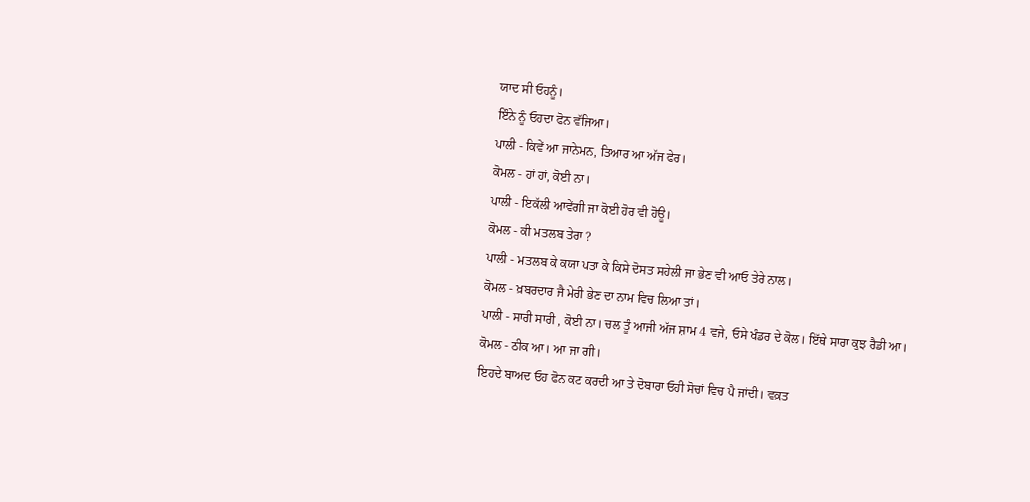ਯਾਦ ਸੀ ਓਹਨੂੰ।
ਇੰਨੇ ਨੂੰ ਓਹਦਾ ਫੋਨ ਵੱਜਿਆ।
ਪਾਲੀ - ਕਿਵੇਂ ਆ ਜਾਨੇਮਨ, ਤਿਆਰ ਆ ਅੱਜ ਫੇਰ।
ਕੋਮਲ - ਹਾਂ ਹਾਂ, ਕੋਈ ਨਾ।
ਪਾਲੀ - ਇਕੱਲੀ ਆਵੇਂਗੀ ਜਾ ਕੋਈ ਹੋਰ ਵੀ ਹੋਊ।
ਕੋਮਲ - ਕੀ ਮਤਲਬ ਤੇਰਾ ?
ਪਾਲੀ - ਮਤਲਬ ਕੇ ਕਯਾ ਪਤਾ ਕੇ ਕਿਸੇ ਦੋਸਤ ਸਹੇਲੀ ਜਾ ਭੇਣ ਵੀ ਆਓ ਤੇਰੇ ਨਾਲ।
ਕੋਮਲ - ਖ਼ਬਰਦਾਰ ਜੈ ਮੇਰੀ ਭੇਣ ਦਾ ਨਾਮ ਵਿਚ ਲਿਆ ਤਾਂ।
ਪਾਲੀ - ਸਾਰੀ ਸਾਰੀ , ਕੋਈ ਨਾ। ਚਲ ਤੂੰ ਆਜੀ ਅੱਜ ਸ਼ਾਮ 4 ਵਜੇ, ਓਸੇ ਖੰਡਰ ਦੇ ਕੋਲ। ਇੱਥੇ ਸਾਰਾ ਕੁਝ ਰੈਡੀ ਆ।
ਕੋਮਲ - ਠੀਕ ਆ। ਆ ਜਾ ਗੀ।
ਇਹਦੇ ਬਾਅਦ ਓਹ ਫੋਨ ਕਟ ਕਰਦੀ ਆ ਤੇ ਦੋਬਾਰਾ ਓਹੀ ਸੋਚਾਂ ਵਿਚ ਪੈ ਜਾਂਦੀ। ਵਕ਼ਤ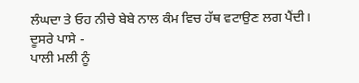ਲੰਘਦਾ ਤੇ ਓਹ ਨੀਚੇ ਬੇਬੇ ਨਾਲ ਕੰਮ ਵਿਚ ਹੱਥ ਵਟਾਉਣ ਲਗ ਪੈਂਦੀ।
ਦੂਸਰੇ ਪਾਸੇ -
ਪਾਲੀ ਮਲੀ ਨੂੰ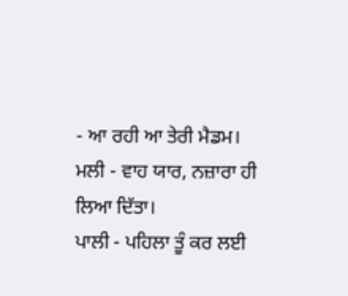- ਆ ਰਹੀ ਆ ਤੇਰੀ ਮੈਡਮ।
ਮਲੀ - ਵਾਹ ਯਾਰ, ਨਜ਼ਾਰਾ ਹੀ ਲਿਆ ਦਿੱਤਾ।
ਪਾਲੀ - ਪਹਿਲਾ ਤੂੰ ਕਰ ਲਈ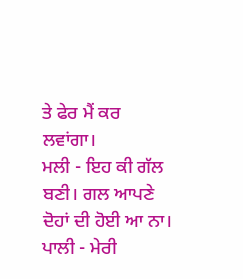ਤੇ ਫੇਰ ਮੈਂ ਕਰ ਲਵਾਂਗਾ।
ਮਲੀ - ਇਹ ਕੀ ਗੱਲ ਬਣੀ। ਗਲ ਆਪਣੇ ਦੋਹਾਂ ਦੀ ਹੋਈ ਆ ਨਾ।
ਪਾਲੀ - ਮੇਰੀ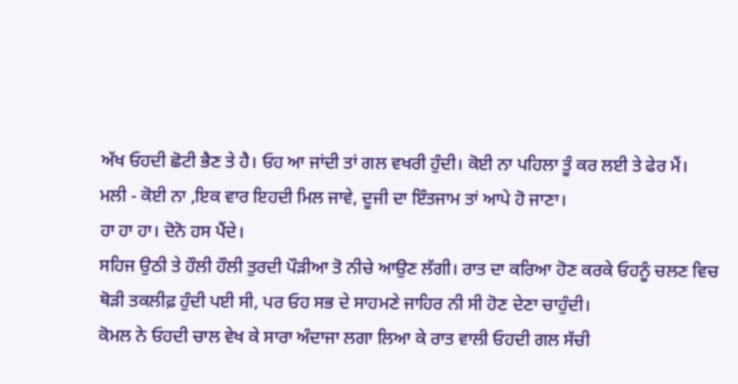ਅੱਖ ਓਹਦੀ ਛੋਟੀ ਭੈਣ ਤੇ ਹੈ। ਓਹ ਆ ਜਾਂਦੀ ਤਾਂ ਗਲ ਵਖਰੀ ਹੁੰਦੀ। ਕੋਈ ਨਾ ਪਹਿਲਾ ਤੂੰ ਕਰ ਲਈ ਤੇ ਫੇਰ ਮੈਂ।
ਮਲੀ - ਕੋਈ ਨਾ ,ਇਕ ਵਾਰ ਇਹਦੀ ਮਿਲ ਜਾਵੇ, ਦੂਜੀ ਦਾ ਇੰਤਜਾਮ ਤਾਂ ਆਪੇ ਹੋ ਜਾਣਾ।
ਹਾ ਹਾ ਹਾ। ਦੋਨੋ ਹਸ ਪੈਂਦੇ।
ਸਹਿਜ ਉਠੀ ਤੇ ਹੌਲੀ ਹੌਲੀ ਤੁਰਦੀ ਪੌੜੀਆ ਤੋ ਨੀਚੇ ਆਉਣ ਲੱਗੀ। ਰਾਤ ਦਾ ਕਰਿਆ ਹੋਣ ਕਰਕੇ ਓਹਨੂੰ ਚਲਣ ਵਿਚ ਥੋੜੀ ਤਕਲੀਫ਼ ਹੁੰਦੀ ਪਈ ਸੀ, ਪਰ ਓਹ ਸਭ ਦੇ ਸਾਹਮਣੇ ਜਾਹਿਰ ਨੀ ਸੀ ਹੋਣ ਦੇਣਾ ਚਾਹੁੰਦੀ।
ਕੋਮਲ ਨੇ ਓਹਦੀ ਚਾਲ ਵੇਖ ਕੇ ਸਾਰਾ ਅੰਦਾਜਾ ਲਗਾ ਲਿਆ ਕੇ ਰਾਤ ਵਾਲੀ ਓਹਦੀ ਗਲ ਸੱਚੀ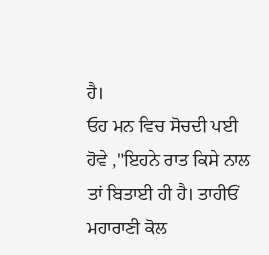ਹੈ।
ਓਹ ਮਨ ਵਿਚ ਸੋਚਦੀ ਪਈ ਹੋਵੇ ,"ਇਹਨੇ ਰਾਤ ਕਿਸੇ ਨਾਲ ਤਾਂ ਬਿਤਾਈ ਹੀ ਹੈ। ਤਾਹੀਓਂ ਮਹਾਰਾਣੀ ਕੋਲ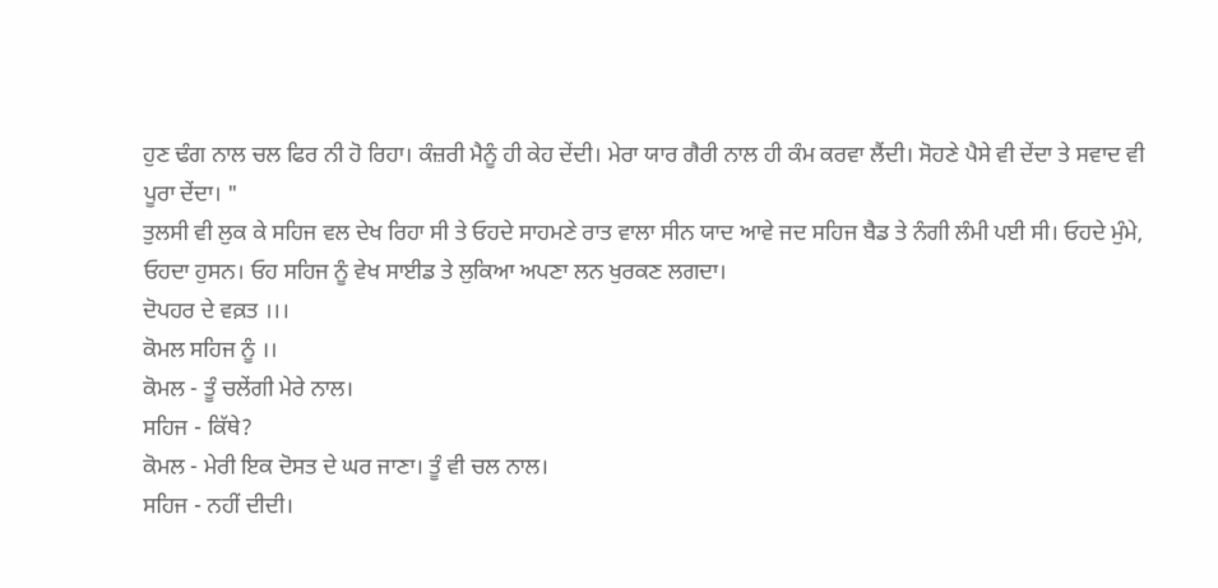ਹੁਣ ਢੰਗ ਨਾਲ ਚਲ ਫਿਰ ਨੀ ਹੋ ਰਿਹਾ। ਕੰਜ਼ਰੀ ਮੈਨੂੰ ਹੀ ਕੇਹ ਦੇਂਦੀ। ਮੇਰਾ ਯਾਰ ਗੈਰੀ ਨਾਲ ਹੀ ਕੰਮ ਕਰਵਾ ਲੈਂਦੀ। ਸੋਹਣੇ ਪੈਸੇ ਵੀ ਦੇਂਦਾ ਤੇ ਸਵਾਦ ਵੀ ਪੂਰਾ ਦੇਂਦਾ। "
ਤੁਲਸੀ ਵੀ ਲੁਕ ਕੇ ਸਹਿਜ ਵਲ ਦੇਖ ਰਿਹਾ ਸੀ ਤੇ ਓਹਦੇ ਸਾਹਮਣੇ ਰਾਤ ਵਾਲਾ ਸੀਨ ਯਾਦ ਆਵੇ ਜਦ ਸਹਿਜ ਬੈਡ ਤੇ ਨੰਗੀ ਲੰਮੀ ਪਈ ਸੀ। ਓਹਦੇ ਮੁੰਮੇ, ਓਹਦਾ ਹੁਸਨ। ਓਹ ਸਹਿਜ ਨੂੰ ਵੇਖ ਸਾਈਡ ਤੇ ਲੁਕਿਆ ਅਪਣਾ ਲਨ ਖੁਰਕਣ ਲਗਦਾ।
ਦੋਪਹਰ ਦੇ ਵਕ਼ਤ ।।।
ਕੋਮਲ ਸਹਿਜ ਨੂੰ ।।
ਕੋਮਲ - ਤੂੰ ਚਲੇਂਗੀ ਮੇਰੇ ਨਾਲ।
ਸਹਿਜ - ਕਿੱਥੇ?
ਕੋਮਲ - ਮੇਰੀ ਇਕ ਦੋਸਤ ਦੇ ਘਰ ਜਾਣਾ। ਤੂੰ ਵੀ ਚਲ ਨਾਲ।
ਸਹਿਜ - ਨਹੀਂ ਦੀਦੀ।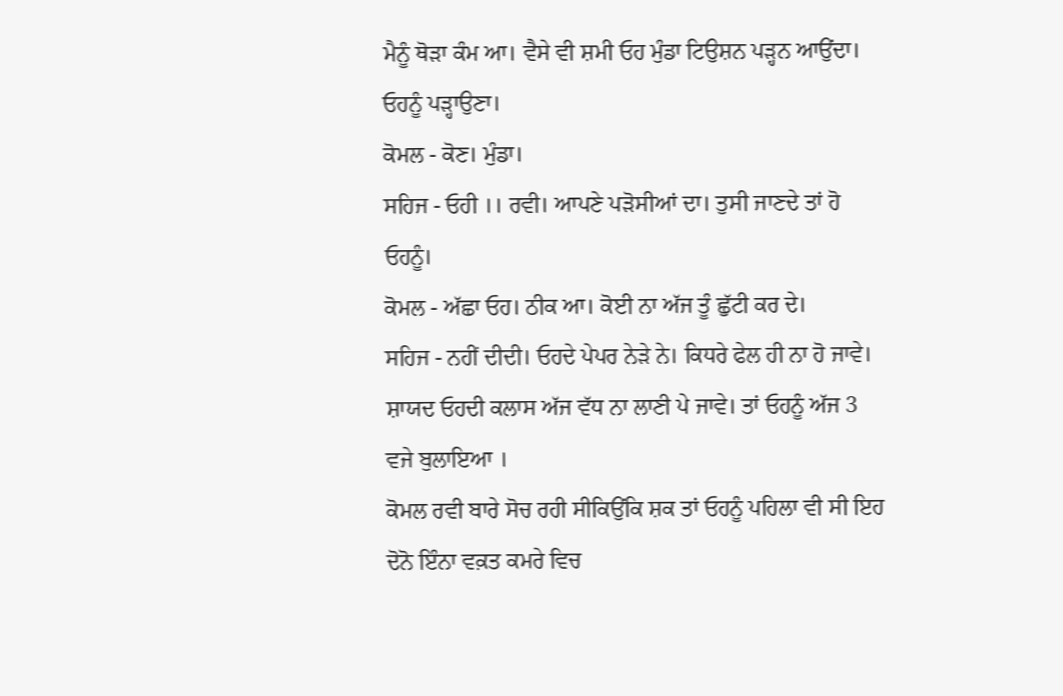ਮੈਨੂੰ ਥੋੜਾ ਕੰਮ ਆ। ਵੈਸੇ ਵੀ ਸ਼ਮੀ ਓਹ ਮੁੰਡਾ ਟਿਉਸ਼ਨ ਪੜ੍ਹਨ ਆਉਂਦਾ। ਓਹਨੂੰ ਪੜ੍ਹਾਉਣਾ।
ਕੋਮਲ - ਕੋਣ। ਮੁੰਡਾ।
ਸਹਿਜ - ਓਹੀ ।। ਰਵੀ। ਆਪਣੇ ਪੜੋਸੀਆਂ ਦਾ। ਤੁਸੀ ਜਾਣਦੇ ਤਾਂ ਹੋ ਓਹਨੂੰ।
ਕੋਮਲ - ਅੱਛਾ ਓਹ। ਠੀਕ ਆ। ਕੋਈ ਨਾ ਅੱਜ ਤੂੰ ਛੁੱਟੀ ਕਰ ਦੇ।
ਸਹਿਜ - ਨਹੀਂ ਦੀਦੀ। ਓਹਦੇ ਪੇਪਰ ਨੇੜੇ ਨੇ। ਕਿਧਰੇ ਫੇਲ ਹੀ ਨਾ ਹੋ ਜਾਵੇ। ਸ਼ਾਯਦ ਓਹਦੀ ਕਲਾਸ ਅੱਜ ਵੱਧ ਨਾ ਲਾਣੀ ਪੇ ਜਾਵੇ। ਤਾਂ ਓਹਨੂੰ ਅੱਜ 3 ਵਜੇ ਬੁਲਾਇਆ ।
ਕੋਮਲ ਰਵੀ ਬਾਰੇ ਸੋਚ ਰਹੀ ਸੀਕਿਉਂਕਿ ਸ਼ਕ ਤਾਂ ਓਹਨੂੰ ਪਹਿਲਾ ਵੀ ਸੀ ਇਹ ਦੋਨੋ ਇੰਨਾ ਵਕ਼ਤ ਕਮਰੇ ਵਿਚ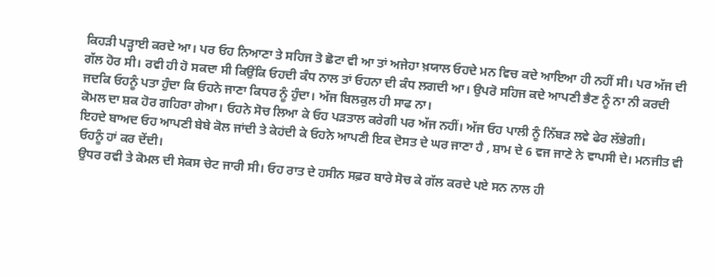ਕਿਹੜੀ ਪੜ੍ਹਾਈ ਕਰਦੇ ਆ। ਪਰ ਓਹ ਨਿਆਣਾ ਤੇ ਸਹਿਜ ਤੋ ਛੋਟਾ ਵੀ ਆ ਤਾਂ ਅਜੇਹਾ ਖ਼ਯਾਲ ਓਹਦੇ ਮਨ ਵਿਚ ਕਦੇ ਆਇਆ ਹੀ ਨਹੀਂ ਸੀ। ਪਰ ਅੱਜ ਦੀ ਗੱਲ ਹੋਰ ਸੀ। ਰਵੀ ਹੀ ਹੋ ਸਕਦਾ ਸੀ ਕਿਉਂਕਿ ਓਹਦੀ ਕੰਧ ਨਾਲ ਤਾਂ ਓਹਨਾ ਦੀ ਕੰਧ ਲਗਦੀ ਆ। ਉਪਰੋ ਸਹਿਜ ਕਦੇ ਆਪਣੀ ਭੈਣ ਨੂੰ ਨਾ ਨੀ ਕਰਦੀ ਜਦਕਿ ਓਹਨੂੰ ਪਤਾ ਹੁੰਦਾ ਕਿ ਓਹਨੇ ਜਾਣਾ ਕਿਧਰ ਨੂੰ ਹੁੰਦਾ। ਅੱਜ ਬਿਲਕੁਲ ਹੀ ਸਾਫ ਨਾ।
ਕੋਮਲ ਦਾ ਸ਼ਕ ਹੋਰ ਗਹਿਰਾ ਗੇਆ। ਓਹਨੇ ਸੋਚ ਲਿਆ ਕੇ ਓਹ ਪੜਤਾਲ ਕਰੇਗੀ ਪਰ ਅੱਜ ਨਹੀਂ। ਅੱਜ ਓਹ ਪਾਲੀ ਨੂੰ ਨਿੱਬੜ ਲਵੇ ਫੇਰ ਲੱਭੇਗੀ।
ਇਹਦੇ ਬਾਅਦ ਓਹ ਆਪਣੀ ਬੇਬੇ ਕੋਲ ਜਾਂਦੀ ਤੇ ਕੇਹਂਦੀ ਕੇ ਓਹਨੇ ਆਪਣੀ ਇਕ ਦੋਸਤ ਦੇ ਘਰ ਜਾਣਾ ਹੈ , ਸ਼ਾਮ ਦੇ 6 ਵਜ ਜਾਣੇ ਨੇ ਵਾਪਸੀ ਦੇ। ਮਨਜੀਤ ਵੀ ਓਹਨੂੰ ਹਾਂ ਕਰ ਦੇਂਦੀ।
ਉਧਰ ਰਵੀ ਤੇ ਕੋਮਲ ਦੀ ਸੇਕਸ ਚੇਟ ਜਾਰੀ ਸੀ। ਓਹ ਰਾਤ ਦੇ ਹਸੀਨ ਸਫ਼ਰ ਬਾਰੇ ਸੋਚ ਕੇ ਗੱਲ ਕਰਦੇ ਪਏ ਸਨ ਨਾਲ ਹੀ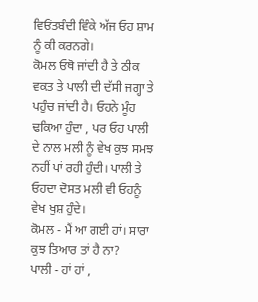ਵਿਓਂਤਬੰਦੀ ਵਿੰਕੇ ਅੱਜ ਓਹ ਸ਼ਾਮ ਨੂੰ ਕੀ ਕਰਨਗੇ।
ਕੋਮਲ ਓਥੋ ਜਾਂਦੀ ਹੈ ਤੇ ਠੀਕ ਵਕਤ ਤੇ ਪਾਲੀ ਦੀ ਦੱਸੀ ਜਗ੍ਹਾ ਤੇ ਪਹੁੰਚ ਜਾਂਦੀ ਹੈ। ਓਹਨੇ ਮੂੰਹ ਢਕਿਆ ਹੁੰਦਾ , ਪਰ ਓਹ ਪਾਲੀ ਦੇ ਨਾਲ ਮਲੀ ਨੂੰ ਵੇਖ ਕੁਝ ਸਮਝ ਨਹੀਂ ਪਾਂ ਰਹੀ ਹੁੰਦੀ। ਪਾਲੀ ਤੇ ਓਹਦਾ ਦੋਸਤ ਮਲੀ ਵੀ ਓਹਨੂੰ ਵੇਖ ਖੁਸ਼ ਹੁੰਦੇ।
ਕੋਮਲ - ਮੈਂ ਆ ਗਈ ਹਾਂ। ਸਾਰਾ ਕੁਝ ਤਿਆਰ ਤਾਂ ਹੈ ਨਾ?
ਪਾਲੀ - ਹਾਂ ਹਾਂ ,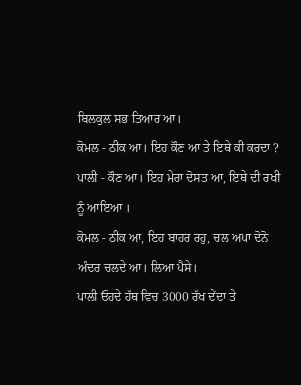ਬਿਲਕੁਲ ਸਭ ਤਿਆਰ ਆ।
ਕੋਮਲ - ਠੀਕ ਆ। ਇਹ ਕੌਣ ਆ ਤੇ ਇਥੇ ਕੀ ਕਰਦਾ ?
ਪਾਲੀ - ਕੌਣ ਆ। ਇਹ ਮੇਰਾ ਦੋਸਤ ਆ, ਇਥੇ ਦੀ ਰਖੀ ਨੂੰ ਆਇਆ ।
ਕੋਮਲ - ਠੀਕ ਆ, ਇਹ ਬਾਹਰ ਰਹੁ, ਚਲ ਅਪਾ ਦੋਨੋ ਅੰਦਰ ਚਲਦੇ ਆ। ਲਿਆ ਪੈਸੇ।
ਪਾਲੀ ਓਹਦੇ ਹੱਥ ਵਿਚ 3000 ਰੱਖ ਦੇਂਦਾ ਤੇ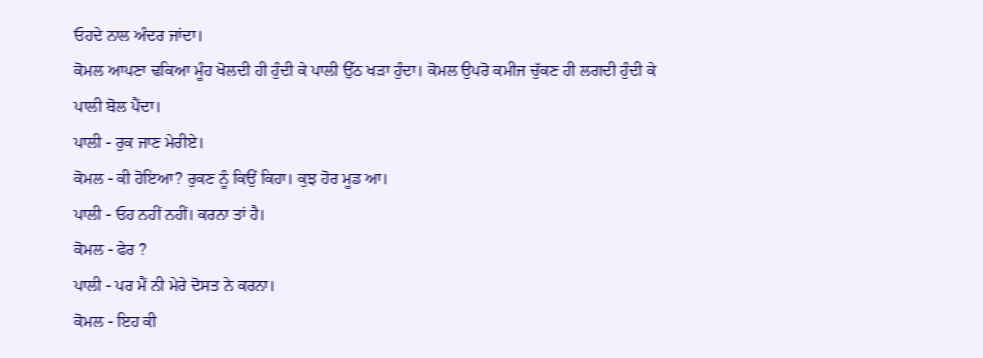ਓਹਦੇ ਨਾਲ ਅੰਦਰ ਜਾਂਦਾ।
ਕੋਮਲ ਆਪਣਾ ਢਕਿਆ ਮੂੰਹ ਖੋਲਦੀ ਹੀ ਹੁੰਦੀ ਕੇ ਪਾਲੀ ਉੱਠ ਖੜਾ ਹੁੰਦਾ। ਕੋਮਲ ਉਪਰੋ ਕਮੀਜ ਚੁੱਕਣ ਹੀ ਲਗਦੀ ਹੁੰਦੀ ਕੇ ਪਾਲੀ ਬੋਲ ਪੈਂਦਾ।
ਪਾਲੀ - ਰੁਕ ਜਾਣ ਮੇਰੀਏ।
ਕੋਮਲ - ਕੀ ਹੋਇਆ? ਰੁਕਣ ਨੂੰ ਕਿਉਂ ਕਿਹਾ। ਕੁਝ ਹੋਰ ਮੂਡ ਆ।
ਪਾਲੀ - ਓਹ ਨਹੀਂ ਨਹੀਂ। ਕਰਨਾ ਤਾਂ ਹੈ।
ਕੋਮਲ - ਫੇਰ ?
ਪਾਲੀ - ਪਰ ਮੈਂ ਨੀ ਮੇਰੇ ਦੋਸਤ ਨੇ ਕਰਨਾ।
ਕੋਮਲ - ਇਹ ਕੀ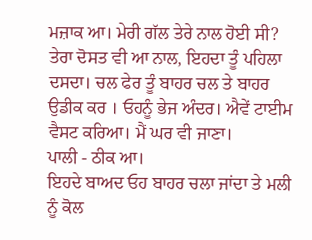ਮਜ਼ਾਕ ਆ। ਮੇਰੀ ਗੱਲ ਤੇਰੇ ਨਾਲ ਹੋਈ ਸੀ? ਤੇਰਾ ਦੋਸਤ ਵੀ ਆ ਨਾਲ, ਇਹਦਾ ਤੂੰ ਪਹਿਲਾ ਦਸਦਾ। ਚਲ ਫੇਰ ਤੂੰ ਬਾਹਰ ਚਲ ਤੇ ਬਾਹਰ ਉਡੀਕ ਕਰ । ਓਹਨੂੰ ਭੇਜ ਅੰਦਰ। ਐਵੇਂ ਟਾਈਮ ਵੈਸਟ ਕਰਿਆ। ਮੈਂ ਘਰ ਵੀ ਜਾਣਾ।
ਪਾਲੀ - ਠੀਕ ਆ।
ਇਹਦੇ ਬਾਅਦ ਓਹ ਬਾਹਰ ਚਲਾ ਜਾਂਦਾ ਤੇ ਮਲੀ ਨੂੰ ਕੋਲ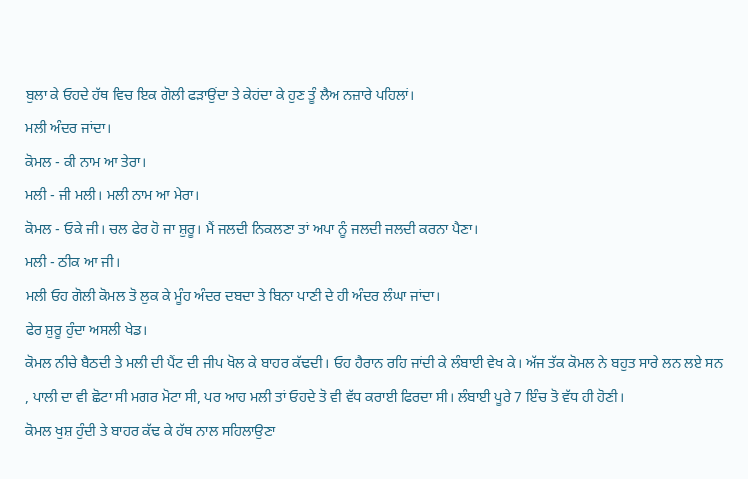ਬੁਲਾ ਕੇ ਓਹਦੇ ਹੱਥ ਵਿਚ ਇਕ ਗੋਲੀ ਫੜਾਉਂਦਾ ਤੇ ਕੇਹਂਦਾ ਕੇ ਹੁਣ ਤੂੰ ਲੈਅ ਨਜ਼ਾਰੇ ਪਹਿਲਾਂ।
ਮਲੀ ਅੰਦਰ ਜਾਂਦਾ।
ਕੋਮਲ - ਕੀ ਨਾਮ ਆ ਤੇਰਾ।
ਮਲੀ - ਜੀ ਮਲੀ। ਮਲੀ ਨਾਮ ਆ ਮੇਰਾ।
ਕੋਮਲ - ਓਕੇ ਜੀ। ਚਲ ਫੇਰ ਹੋ ਜਾ ਸ਼ੁਰੂ। ਮੈਂ ਜਲਦੀ ਨਿਕਲਣਾ ਤਾਂ ਅਪਾ ਨੂੰ ਜਲਦੀ ਜਲਦੀ ਕਰਨਾ ਪੈਣਾ।
ਮਲੀ - ਠੀਕ ਆ ਜੀ।
ਮਲੀ ਓਹ ਗੋਲੀ ਕੋਮਲ ਤੋ ਲੁਕ ਕੇ ਮੂੰਹ ਅੰਦਰ ਦਬਦਾ ਤੇ ਬਿਨਾ ਪਾਣੀ ਦੇ ਹੀ ਅੰਦਰ ਲੰਘਾ ਜਾਂਦਾ।
ਫੇਰ ਸ਼ੁਰੂ ਹੁੰਦਾ ਅਸਲੀ ਖੇਡ।
ਕੋਮਲ ਨੀਚੇ ਬੈਠਦੀ ਤੇ ਮਲੀ ਦੀ ਪੈਂਟ ਦੀ ਜੀਪ ਖੋਲ ਕੇ ਬਾਹਰ ਕੱਢਦੀ। ਓਹ ਹੈਰਾਨ ਰਹਿ ਜਾਂਦੀ ਕੇ ਲੰਬਾਈ ਵੇਖ ਕੇ। ਅੱਜ ਤੱਕ ਕੋਮਲ ਨੇ ਬਹੁਤ ਸਾਰੇ ਲਨ ਲਏ ਸਨ , ਪਾਲੀ ਦਾ ਵੀ ਛੋਟਾ ਸੀ ਮਗਰ ਮੋਟਾ ਸੀ, ਪਰ ਆਹ ਮਲੀ ਤਾਂ ਓਹਦੇ ਤੋ ਵੀ ਵੱਧ ਕਰਾਈ ਫਿਰਦਾ ਸੀ। ਲੰਬਾਈ ਪੂਰੇ 7 ਇੰਚ ਤੋ ਵੱਧ ਹੀ ਹੋਣੀ।
ਕੋਮਲ ਖੁਸ਼ ਹੁੰਦੀ ਤੇ ਬਾਹਰ ਕੱਢ ਕੇ ਹੱਥ ਨਾਲ ਸਹਿਲਾਉਣਾ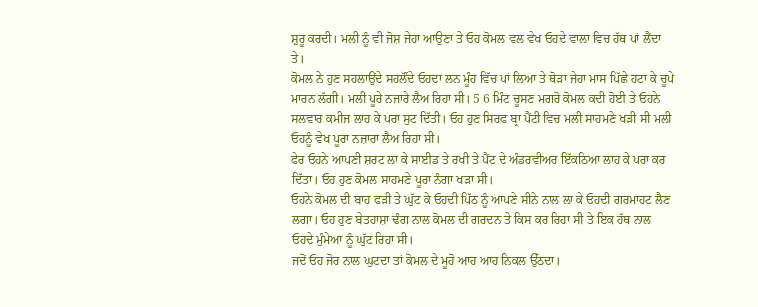ਸ਼ੁਰੂ ਕਰਦੀ। ਮਲੀ ਨੂੰ ਵੀ ਜੋਸ਼ ਜੇਹਾ ਆਉਣਾ ਤੇ ਓਹ ਕੋਮਲ ਵਲ ਵੇਖ ਓਹਦੇ ਵਾਲਾ ਵਿਚ ਹੱਥ ਪਾਂ ਲੈਂਦਾ ਤੇ।
ਕੋਮਲ ਨੇ ਹੁਣ ਸਹਲਾਉਂਦੇ ਸਹਲੌਂਦੇ ਓਹਦਾ ਲਨ ਮੂੰਹ ਵਿੱਚ ਪਾਂ ਲਿਆ ਤੇ ਥੋੜਾ ਜੇਹਾ ਮਾਸ ਪਿੱਛੇ ਹਟਾ ਕੇ ਚੂਪੇ ਮਾਰਨ ਲੱਗੀ। ਮਲੀ ਪੂਰੇ ਨਜਾਰੇ ਲੈਅ ਰਿਹਾ ਸੀ। 5 6 ਮਿੰਟ ਚੂਸਣ ਮਗਰੋ ਕੋਮਲ ਕਦੀ ਹੋਈ ਤੇ ਓਹਨੇ ਸਲਵਾਰ ਕਮੀਜ ਲਾਹ ਕੇ ਪਰਾ ਸੁਟ ਦਿੱਤੀ। ਓਹ ਹੁਣ ਸਿਰਫ ਬ੍ਰਾ ਪੈਂਟੀ ਵਿਚ ਮਲੀ ਸਾਹਮਣੇ ਖੜੀ ਸੀ ਮਲੀ ਓਹਨੂੰ ਵੇਖ ਪੂਰਾ ਨਜ਼ਾਰਾ ਲੈਅ ਰਿਹਾ ਸੀ।
ਫੇਰ ਓਹਨੇ ਆਪਣੀ ਸ਼ਰਟ ਲਾ ਕੇ ਸਾਈਡ ਤੇ ਰਖੀ ਤੇ ਪੈਂਟ ਦੇ ਅੰਡਰਵੀਅਰ ਇੱਕਠਿਆ ਲਾਹ ਕੇ ਪਰਾ ਕਰ ਦਿੱਤਾ। ਓਹ ਹੁਣ ਕੋਮਲ ਸਾਹਮਣੇ ਪੂਰਾ ਨੰਗਾ ਖੜਾ ਸੀ।
ਓਹਨੇ ਕੋਮਲ ਦੀ ਬਾਹ ਫੜੀ ਤੇ ਘੁੱਟ ਕੇ ਓਹਦੀ ਪਿੱਠ ਨੂੰ ਆਪਣੇ ਸੀਨੇ ਨਾਲ ਲਾ ਕੇ ਓਹਦੀ ਗਰਮਾਹਟ ਲੈਣ ਲਗਾ। ਓਹ ਹੁਣ ਬੇਤਹਾਸ਼ਾ ਢੰਗ ਨਾਲ ਕੋਮਲ ਦੀ ਗਰਦਨ ਤੇ ਕਿਸ ਕਰ ਰਿਹਾ ਸੀ ਤੇ ਇਕ ਹੱਥ ਨਾਲ ਓਹਦੇ ਮੁੰਮੇਆ ਨੂੰ ਘੁੱਟ ਰਿਹਾ ਸੀ।
ਜਦੋਂ ਓਹ ਜੋਰ ਨਾਲ ਘੁਟਦਾ ਤਾਂ ਕੋਮਲ ਦੇ ਮੂਹੋ ਆਹ ਆਹ ਨਿਕਲ ਉੱਠਦਾ।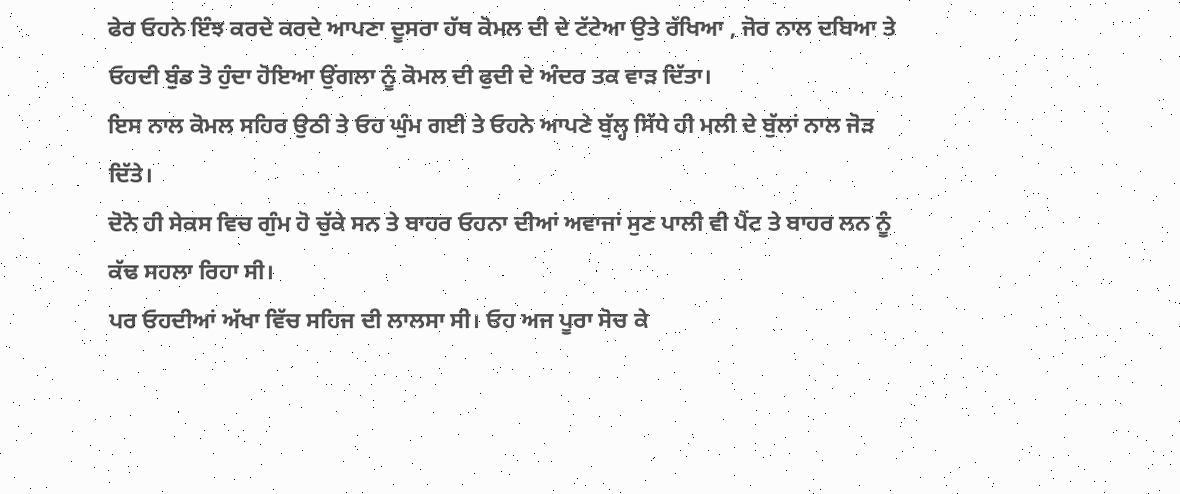ਫੇਰ ਓਹਨੇ ਇੰਝ ਕਰਦੇ ਕਰਦੇ ਆਪਣਾ ਦੂਸਰਾ ਹੱਥ ਕੋਮਲ ਦੀ ਦੇ ਟੱਟੇਆ ਉਤੇ ਰੱਖਿਆ , ਜੋਰ ਨਾਲ ਦਬਿਆ ਤੇ ਓਹਦੀ ਬੁੰਡ ਤੋ ਹੁੰਦਾ ਹੋਇਆ ਉਂਗਲਾ ਨੂੰ ਕੋਮਲ ਦੀ ਫੁਦੀ ਦੇ ਅੰਦਰ ਤਕ ਵਾੜ ਦਿੱਤਾ।
ਇਸ ਨਾਲ ਕੋਮਲ ਸਹਿਰ ਉਠੀ ਤੇ ਓਹ ਘੁੰਮ ਗਈ ਤੇ ਓਹਨੇ ਆਪਣੇ ਬੁੱਲ੍ਹ ਸਿੱਧੇ ਹੀ ਮਲੀ ਦੇ ਬੁੱਲਾਂ ਨਾਲ ਜੋੜ ਦਿੱਤੇ।
ਦੋਨੋ ਹੀ ਸੇਕਸ ਵਿਚ ਗੁੰਮ ਹੋ ਚੁੱਕੇ ਸਨ ਤੇ ਬਾਹਰ ਓਹਨਾ ਦੀਆਂ ਅਵਾਜਾਂ ਸੁਣ ਪਾਲੀ ਵੀ ਪੈਂਟ ਤੇ ਬਾਹਰ ਲਨ ਨੂੰ ਕੱਢ ਸਹਲਾ ਰਿਹਾ ਸੀ।
ਪਰ ਓਹਦੀਆਂ ਅੱਖਾ ਵਿੱਚ ਸਹਿਜ ਦੀ ਲਾਲਸਾ ਸੀ। ਓਹ ਅਜ ਪੂਰਾ ਸੋਚ ਕੇ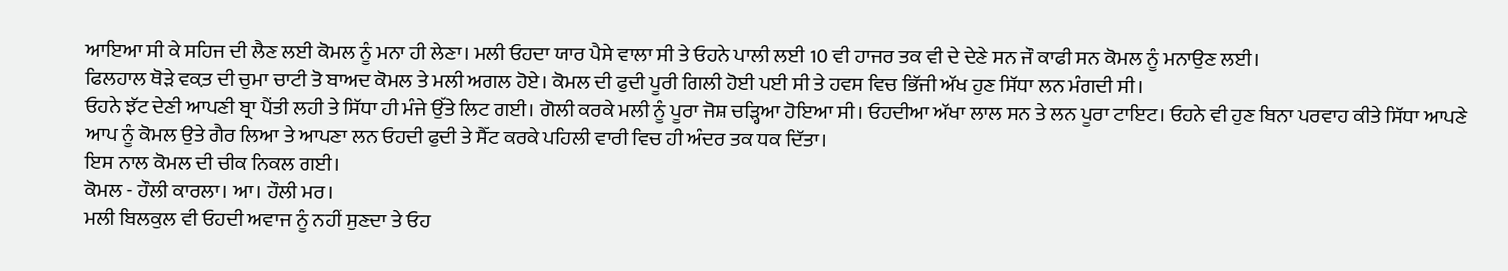ਆਇਆ ਸੀ ਕੇ ਸਹਿਜ ਦੀ ਲੈਣ ਲਈ ਕੋਮਲ ਨੂੰ ਮਨਾ ਹੀ ਲੇਣਾ। ਮਲੀ ਓਹਦਾ ਯਾਰ ਪੈਸੇ ਵਾਲਾ ਸੀ ਤੇ ਓਹਨੇ ਪਾਲੀ ਲਈ 10 ਵੀ ਹਾਜਰ ਤਕ ਵੀ ਦੇ ਦੇਣੇ ਸਨ ਜੌ ਕਾਫੀ ਸਨ ਕੋਮਲ ਨੂੰ ਮਨਾਉਣ ਲਈ।
ਫਿਲਹਾਲ ਥੋੜੇ ਵਕ਼ਤ ਦੀ ਚੁਮਾ ਚਾਟੀ ਤੋ ਬਾਅਦ ਕੋਮਲ ਤੇ ਮਲੀ ਅਗਲ ਹੋਏ। ਕੋਮਲ ਦੀ ਫੁਦੀ ਪੂਰੀ ਗਿਲੀ ਹੋਈ ਪਈ ਸੀ ਤੇ ਹਵਸ ਵਿਚ ਭਿੱਜੀ ਅੱਖ ਹੁਣ ਸਿੱਧਾ ਲਨ ਮੰਗਦੀ ਸੀ।
ਓਹਨੇ ਝੱਟ ਦੇਣੀ ਆਪਣੀ ਬ੍ਰਾ ਪੈਂਤੀ ਲਹੀ ਤੇ ਸਿੱਧਾ ਹੀ ਮੰਜੇ ਉੱਤੇ ਲਿਟ ਗਈ। ਗੋਲੀ ਕਰਕੇ ਮਲੀ ਨੂੰ ਪੂਰਾ ਜੋਸ਼ ਚੜ੍ਹਿਆ ਹੋਇਆ ਸੀ। ਓਹਦੀਆ ਅੱਖਾ ਲਾਲ ਸਨ ਤੇ ਲਨ ਪੂਰਾ ਟਾਇਟ। ਓਹਨੇ ਵੀ ਹੁਣ ਬਿਨਾ ਪਰਵਾਹ ਕੀਤੇ ਸਿੱਧਾ ਆਪਣੇ ਆਪ ਨੂੰ ਕੋਮਲ ਉਤੇ ਗੈਰ ਲਿਆ ਤੇ ਆਪਣਾ ਲਨ ਓਹਦੀ ਫੁਦੀ ਤੇ ਸੈੱਟ ਕਰਕੇ ਪਹਿਲੀ ਵਾਰੀ ਵਿਚ ਹੀ ਅੰਦਰ ਤਕ ਧਕ ਦਿੱਤਾ।
ਇਸ ਨਾਲ ਕੋਮਲ ਦੀ ਚੀਕ ਨਿਕਲ ਗਈ।
ਕੋਮਲ - ਹੌਲੀ ਕਾਰਲਾ। ਆ। ਹੌਲੀ ਮਰ।
ਮਲੀ ਬਿਲਕੁਲ ਵੀ ਓਹਦੀ ਅਵਾਜ ਨੂੰ ਨਹੀਂ ਸੁਣਦਾ ਤੇ ਓਹ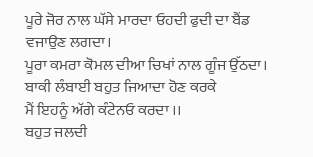ਪੂਰੇ ਜੋਰ ਨਾਲ ਘੱਸੇ ਮਾਰਦਾ ਓਹਦੀ ਫੁਦੀ ਦਾ ਬੈਂਡ ਵਜਾਉਣ ਲਗਦਾ।
ਪੂਰਾ ਕਮਰਾ ਕੋਮਲ ਦੀਆ ਚਿਖਾਂ ਨਾਲ ਗੂੰਜ ਉੱਠਦਾ।
ਬਾਕੀ ਲੰਬਾਈ ਬਹੁਤ ਜਿਆਦਾ ਹੋਣ ਕਰਕੇ
ਮੈਂ ਇਹਨੂੰ ਅੱਗੇ ਕੰਟੇਨਓ ਕਰਦਾ ।।
ਬਹੁਤ ਜਲਦੀ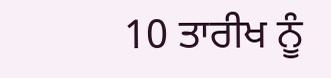10 ਤਾਰੀਖ ਨੂੰ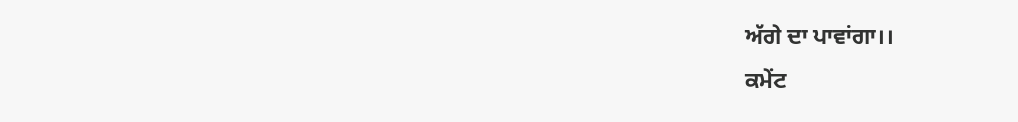ਅੱਗੇ ਦਾ ਪਾਵਾਂਗਾ।।
ਕਮੇਂਟ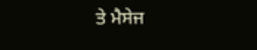ਤੇ ਮੈਸੇਜ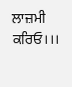ਲਾਜ਼ਮੀ ਕਰਿਓ।।।